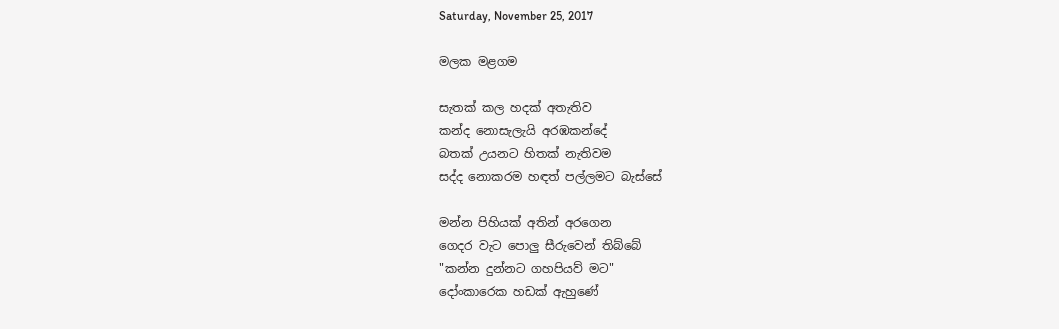Saturday, November 25, 2017

මලක මළගම

සැතක් කල හදක් අතැතිව
කන්ද නොසැලැයි අරඹකන්දේ
බතක් උයනට හිතක් නැතිවම
සද්ද නොකරම හඳත් පල්ලමට බැස්සේ

මන්න පිහියක් අතින් අරගෙන
ගෙදර වැට පොලු සීරුවෙන් තිබ්බේ
"කන්න දුන්නට ගහපියව් මට"
දෝංකාරෙක හඩක් ඇහුණේ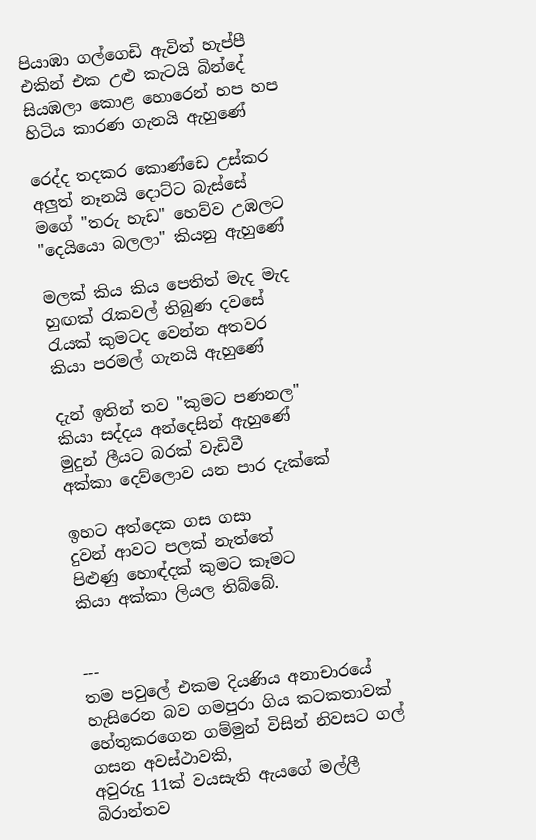පියාඹා ගල්ගෙඩි ඇවිත් හැප්පී
එකින් එක උළු කැටයි බින්දේ
සියඹලා කොළ හොරෙන් හප හප
හිටිය කාරණ ගැනයි ඇහුණේ

රෙද්ද තදකර කොණ්ඩෙ උස්කර
අලුත් නෑනයි දොට්ට බැස්සේ
මගේ "තරු හැඩ" හෙව්ව උඹලට
"දෙයියො බලලා" කියනු ඇහුණේ

මලක් කිය කිය පෙතිත් මැද මැද
හුඟක් රැකවල් තිබුණ දවසේ
රැයක් කුමටද වෙන්න අතවර
කියා පරමල් ගැනයි ඇහුණේ

දැන් ඉතින් තව "කුමට පණනල"
කියා සද්දය අන්දෙසින් ඇහුණේ
මුදුන් ලීයට බරක් වැඩිවී
අක්කා දෙව්ලොව යන පාර දැක්කේ

ඉහට අත්දෙක ගස ගසා
දුවන් ආවට පලක් නැත්තේ
පිළුණු හොඳ්දක් කුමට කෑමට
කියා අක්කා ලියල තිබ්බේ.


---
තම පවුලේ එකම දියණිය අනාචාරයේ හැසිරෙන බව ගමපුරා ගිය කටකතාවක් හේතුකරගෙන ගම්මුන් විසින් නිවසට ගල් ගසන අවස්ථාවකි,
අවුරුදු 11ක් වයසැති ඇයගේ මල්ලී බිරාන්තව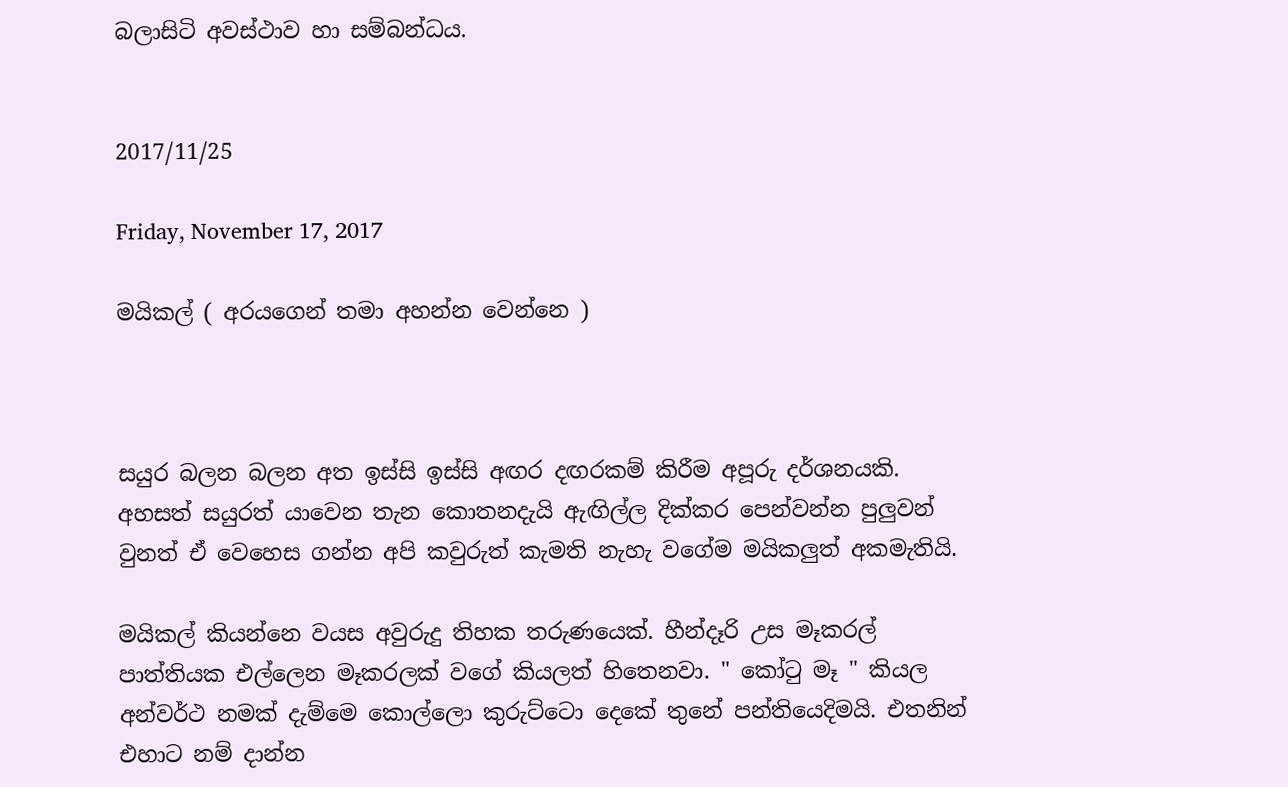බලාසිටි අවස්ථාව හා සම්බන්ධය.


2017/11/25

Friday, November 17, 2017

මයිකල් ( අරයගෙන් තමා අහන්න වෙන්නෙ )



සයුර බලන බලන අත ඉස්සි ඉස්සි අඟර දඟරකම් කිරීම අපූරු දර්ශනයකි. අහසත් සයුරත් යාවෙන තැන කොතනදැයි ඇඟිල්ල දික්කර පෙන්වන්න පුලුවන් වුනත් ඒ වෙහෙස ගන්න අපි කවුරුත් කැමති නැහැ වගේම මයිකලුත් අකමැතියි.

මයිකල් කියන්නෙ වයස අවුරුදු තිහක තරුණයෙක්. හීන්දෑරි උස මෑකරල් පාත්තියක එල්ලෙන මෑකරලක් වගේ කියලත් හිතෙනවා. " කෝටු මෑ " කියල අන්වර්ථ නමක් දැම්මෙ කොල්ලො කුරුට්ටො දෙකේ තුනේ පන්තියෙදිමයි. එතනින් එහාට නම් දාන්න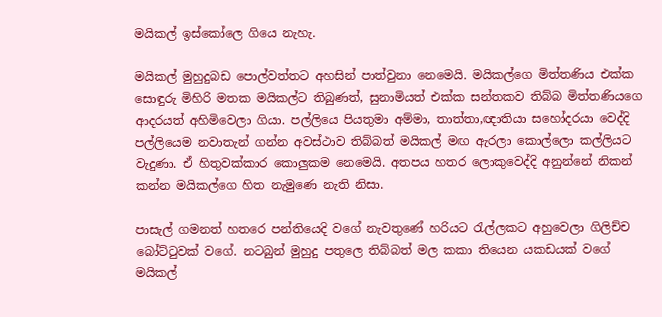මයිකල් ඉස්කෝලෙ ගියෙ නැහැ.

මයිකල් මුහුදුබඩ පොල්වත්තට අහසින් පාත්වුනා නෙමෙයි. මයිකල්ගෙ මිත්තණිය එක්ක සොඳුරු මිහිරි මතක මයිකල්ට තිබුණත්, සුනාමියත් එක්ක සන්තකව තිබ්බ මිත්තණියගෙ ආදරයත් අහිමිවෙලා ගියා. පල්ලියෙ පියතුමා අම්මා, තාත්තා,ඥාතියා සහෝදරයා වෙද්දි පල්ලියෙම නවාතැන් ගන්න අවස්ථාව තිබ්බත් මයිකල් මඟ ඇරලා කොල්ලො කල්ලියට වැදුණා. ඒ හිතුවක්කාර කොලුකම නෙමෙයි. අතපය හතර ලොකුවෙද්දි අනුන්නේ නිකන් කන්න මයිකල්ගෙ හිත නැමුණෙ නැති නිසා.

පාසැල් ගමනත් හතරෙ පන්තියෙදි වගේ නැවතුණේ හරියට රැල්ලකට අහුවෙලා ගිලිච්ච බෝට්ටුවක් වගේ. නටබුන් මුහුදු පතුලෙ තිබ්බත් මල කකා තියෙන යකඩයක් වගේ මයිකල්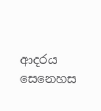ආදරය සෙනෙහස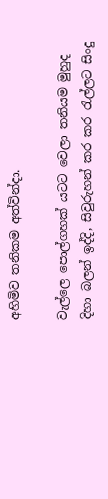අහිමිව තනිකම අත්වින්දා.

වැල්ලෙ පොල්ගහක් යටට වෙලා තනියම මුහුද දිහා බලන් ඉද්දි, සිවුරුහන් කර කර රැල්ලට සිංදු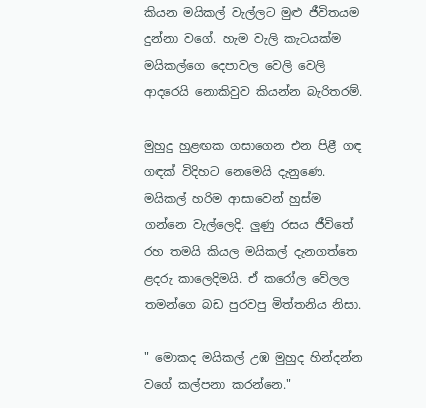කියන මයිකල් වැල්ලට මුළු ජීවිතයම දුන්නා වගේ. හැම වැලි කැටයක්ම මයිකල්ගෙ දෙපාවල වෙලි වෙලි ආදරෙයි නොකිවුව කියන්න බැරිතරම්.

මුහුදු හුළඟක ගසාගෙන එන පිළී ගඳ ගඳක් විදිහට නෙමෙයි දැනුණෙ. මයිකල් හරිම ආසාවෙන් හුස්ම ගන්නෙ වැල්ලෙදි. ලුණු රසය ජීවිතේ රහ තමයි කියල මයිකල් දැනගත්තෙ ළදරු කාලෙදිමයි. ඒ කරෝල වේලල තමන්ගෙ බඩ පුරවපු මිත්තනිය නිසා.

" මොකද මයිකල් උඹ මුහුද හින්දන්න වගේ කල්පනා කරන්නෙ."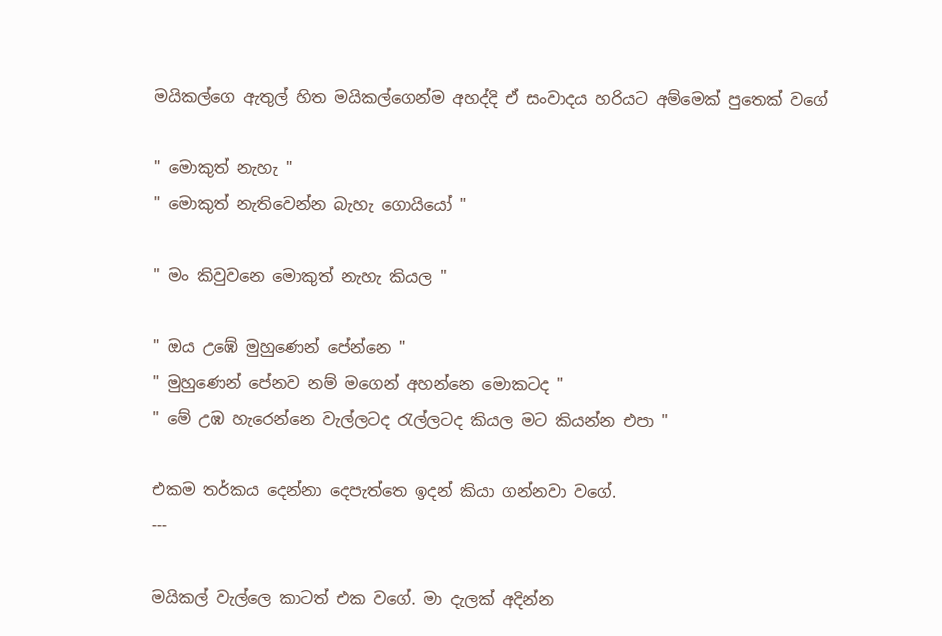මයිකල්ගෙ ඇතුල් හිත මයිකල්ගෙන්ම අහද්දි ඒ සංවාදය හරියට අම්මෙක් පුතෙක් වගේ

" මොකුත් නැහැ "
" මොකුත් නැතිවෙන්න බැහැ ගොයියෝ "

" මං කිවුවනෙ මොකුත් නැහැ කියල "

" ඔය උඹේ මුහුණෙන් පේන්නෙ "
" මුහුණෙන් පේනව නම් මගෙන් අහන්නෙ මොකටද "
" මේ උඹ හැරෙන්නෙ වැල්ලටද රැල්ලටද කියල මට කියන්න එපා "

එකම තර්කය දෙන්නා දෙපැත්තෙ ඉදන් කියා ගන්නවා වගේ.
---

මයිකල් වැල්ලෙ කාටත් එක වගේ. මා දැලක් අදින්න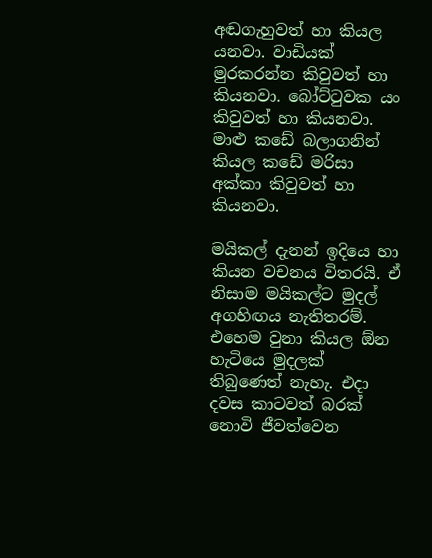අඬගැහුවත් හා කියල යනවා. වාඩියක් මුරකරන්න කිවුවත් හා කියනවා. බෝට්ටුවක යං කිවුවත් හා කියනවා. මාළු කඩේ බලාගනින් කියල කඩේ මරිසා අක්කා කිවුවත් හා කියනවා.

මයිකල් දැනන් ඉදියෙ හා කියන වචනය විතරයි. ඒ නිසාම මයිකල්ට මුදල් අගහිඟය නැතිතරම්. එහෙම වුනා කියල ඕන හැටියෙ මුදලක් තිබුණෙත් නැහැ. එදා දවස කාටවත් බරක් නොවි ජීවත්වෙන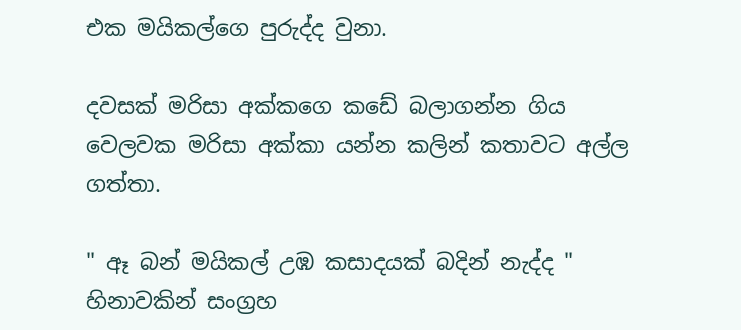එක මයිකල්ගෙ පුරුද්ද වුනා.

දවසක් මරිසා අක්කගෙ කඩේ බලාගන්න ගිය වෙලවක මරිසා අක්කා යන්න කලින් කතාවට අල්ල ගත්තා.

" ඈ බන් මයිකල් උඹ කසාදයක් බදින් නැද්ද "
හිනාවකින් සංග්‍රහ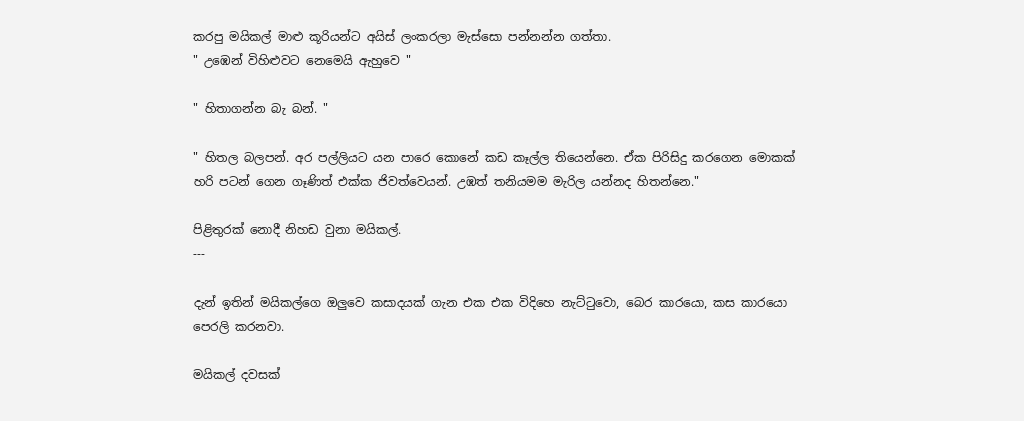කරපු මයිකල් මාළු කූරියන්ට අයිස් ලංකරලා මැස්සො පන්නන්න ගත්තා.
" උඹෙන් විහිළුවට නෙමෙයි ඇහුවෙ "

" හිතාගන්න බැ බන්. "

" හිතල බලපන්. අර පල්ලියට යන පාරෙ කොනේ කඩ කෑල්ල තියෙන්නෙ. ඒක පිරිසිදු කරගෙන මොකක් හරි පටන් ගෙන ගෑණිත් එක්ක ජිවත්වෙයන්. උඹත් තනියමම මැරිල යන්නද හිතන්නෙ."

පිළිතුරක් නොදී නිහඩ වුනා මයිකල්.
---

දැන් ඉතින් මයිකල්ගෙ ඔලුවෙ කසාදයක් ගැන එක එක විදිහෙ නැට්ටුවො, බෙර කාරයො, කස කාරයො පෙරලි කරනවා.

මයිකල් දවසක්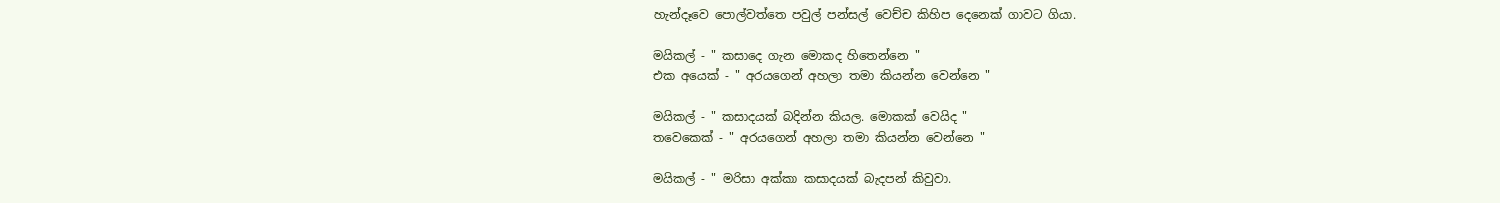හැන්දෑවෙ පොල්වත්තෙ පවුල් පන්සල් වෙච්ච කිහිප දෙනෙක් ගාවට ගියා.

මයිකල් - " කසාදෙ ගැන මොකද හිතෙන්නෙ "
එක අයෙක් - " අරයගෙන් අහලා තමා කියන්න වෙන්නෙ "

මයිකල් - " කසාදයක් බදින්න කියල. මොකක් වෙයිද "
තවෙකෙක් - " අරයගෙන් අහලා තමා කියන්න වෙන්නෙ "

මයිකල් - " මරිසා අක්කා කසාදයක් බැදපන් කිවුවා.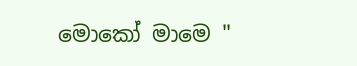මොකෝ මාමෙ "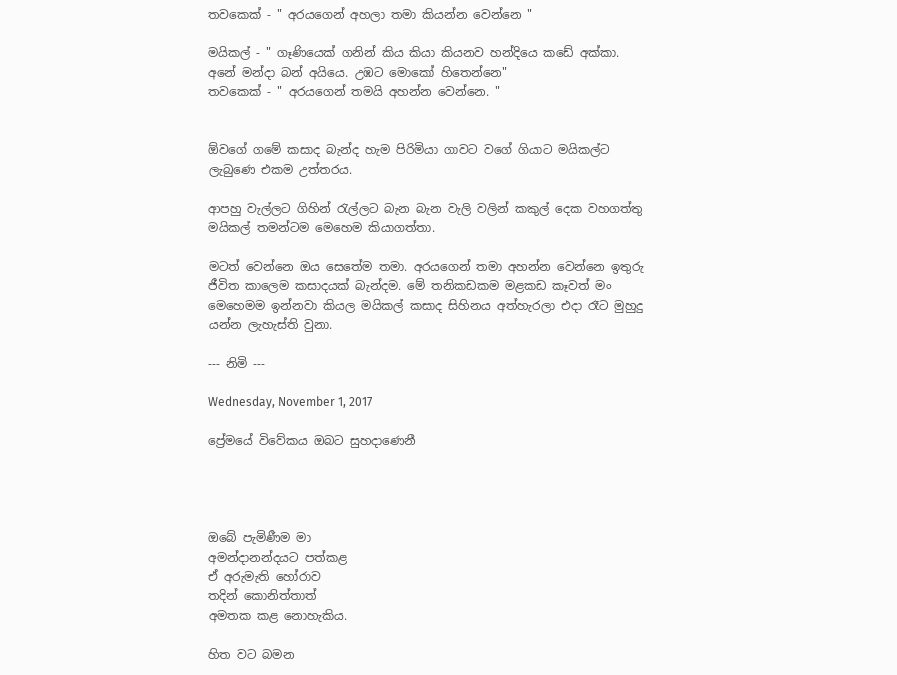තවකෙක් - " අරයගෙන් අහලා තමා කියන්න වෙන්නෙ "

මයිකල් - " ගෑණියෙක් ගනින් කිය කියා කියනව හන්දියෙ කඩේ අක්කා. අනේ මන්දා බන් අයියෙ. උඹට මොකෝ හිතෙන්නෙ"
තවකෙක් - " අරයගෙන් තමයි අහන්න වෙන්නෙ. "


ඕවගේ ගමේ කසාද බැන්ද හැම පිරිමියා ගාවට වගේ ගියාට මයිකල්ට ලැබුණෙ එකම උත්තරය.

ආපහු වැල්ලට ගිහින් රැල්ලට බැන බැන වැලි වලින් කකුල් දෙක වහගත්තු මයිකල් තමන්ටම මෙහෙම කියාගත්තා.

මටත් වෙන්නෙ ඔය සෙතේම තමා. අරයගෙන් තමා අහන්න වෙන්නෙ ඉතුරු ජීවිත කාලෙම කසාදයක් බැන්දම. මේ තනිකඩකම මළකඩ කෑවත් මං මෙහෙමම ඉන්නවා කියල මයිකල් කසාද සිහිනය අත්හැරලා එදා රෑට මුහුදු යන්න ලැහැස්ති වුනා.

--- නිමි ---

Wednesday, November 1, 2017

ප්‍රේමයේ විවේකය ඔබට සුහදාණෙනී




ඔබේ පැමිණීම මා
අමන්දානන්දයට පත්කළ
ඒ අරුමැති හෝරාව
තදින් කොනිත්තාත්
අමතක කළ නොහැකිය.

හිත වට බමන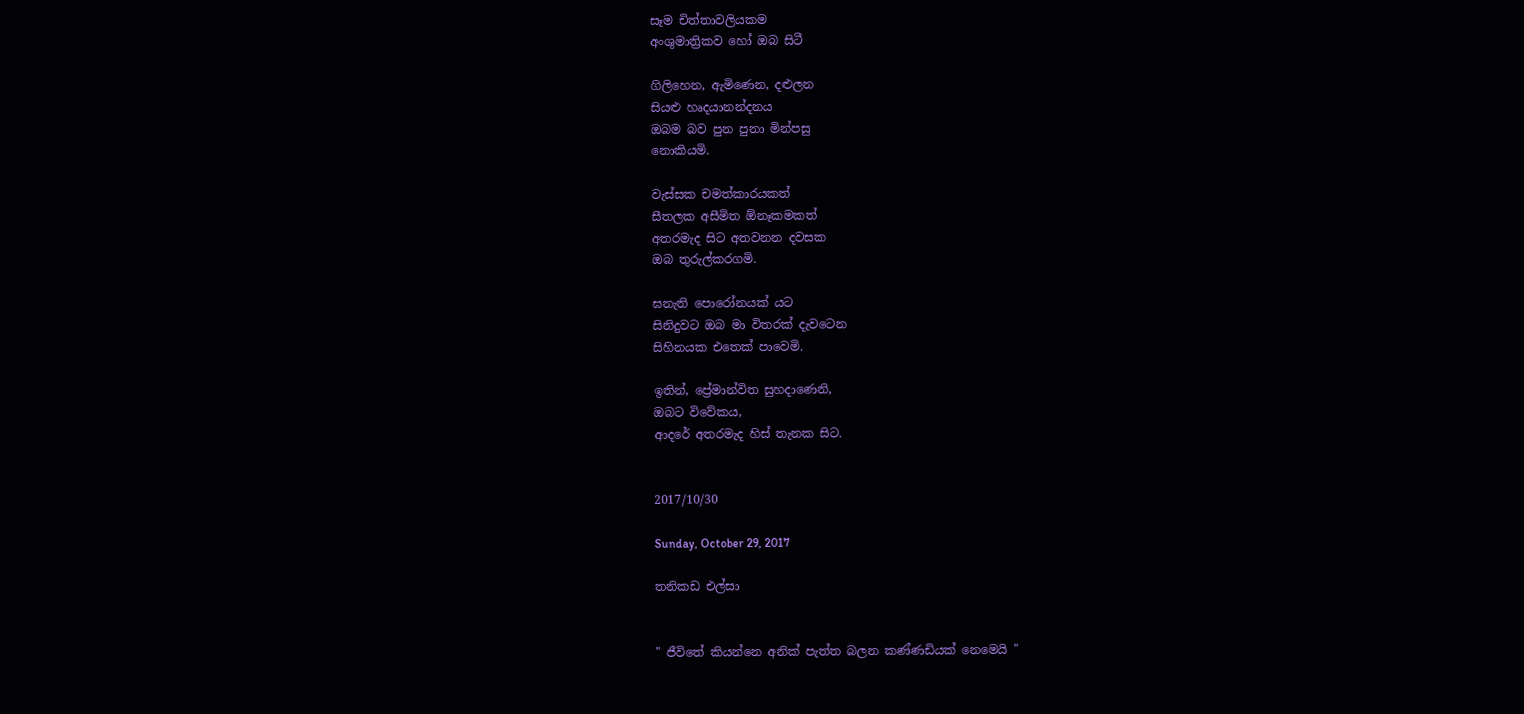සෑම චිත්තාවලියකම
අංශුමාත්‍රිකව හෝ ඔබ සිටී

ගිලිහෙන, ඇමිණෙන, දළුලන
සියළු හෘදයානන්දනය
ඔබම බව පුන පුනා මින්පසු
නොකියමි.

වැස්සක චමත්කාරයකත්
සීතලක අසීමිත ඕනෑකමකත්
අතරමැද සිට අතවනන දවසක
ඔබ තුරුල්කරගමි.

ඝනැති පොරෝනයක් යට
සිනිදුවට ඔබ මා විතරක් දැවටෙන
සිහිනයක එතෙක් පාවෙමි.

ඉතින්, ප්‍රේමාන්විත සුහදාණෙනි,
ඔබට විවේකය,
ආදරේ අතරමැද හිස් තැනක සිට.


2017/10/30

Sunday, October 29, 2017

තනිකඩ එල්සා


" ජීවිතේ කියන්නෙ අනික් පැත්ත බලන කණ්ණඩියක් නෙමෙයි "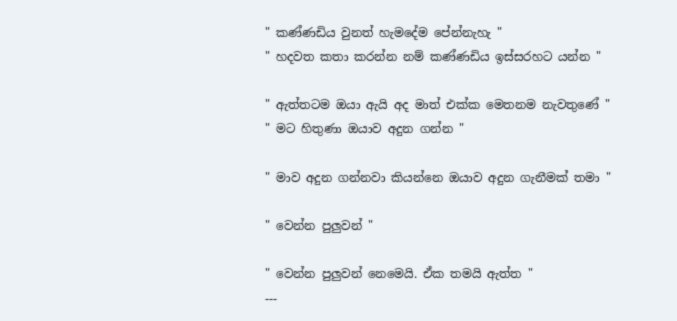" කණ්ණඩිය වුනත් හැමදේම පේන්නැහැ "
" හදවත කතා කරන්න නම් කණ්ණඩිය ඉස්සරහට යන්න "

" ඇත්තටම ඔයා ඇයි අද මාත් එක්ක මෙතනම නැවතුණේ "
" මට හිතුණා ඔයාව අදුන ගන්න "

" මාව අදුන ගන්නවා කියන්නෙ ඔයාව අදුන ගැනීමක් තමා "

" වෙන්න පුලුවන් "

" වෙන්න පුලුවන් නෙමෙයි. ඒක තමයි ඇත්ත "
---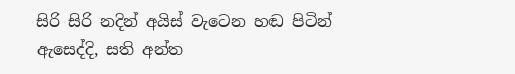සිරි සිරි නදින් අයිස් වැටෙන හඬ පිටින් ඇසෙද්දි, සති අන්ත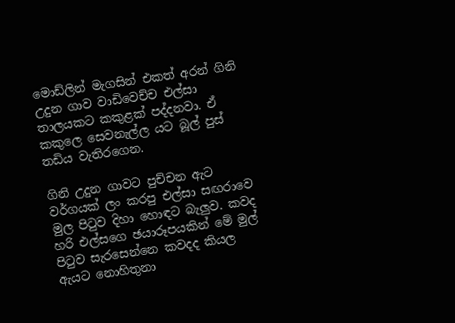මොඩ්ලින් මැගසින් එකත් අරන් ගිනි උදුන ගාව වාඩිවෙච්ච එල්සා තාලයකට කකුළක් පද්දනවා. ඒ කකුලෙ සෙවනැල්ල යට බූල් පුස් තඩිය වැතිරගෙන.

ගිනි උදුන ගාවට පුච්චන ඇට වර්ගයක් ලං කරපු එල්සා සඟරාවෙ මුල පිටුව දිහා හොඳට බැලුව. කවද හරි එල්සගෙ ඡයාරූපයකින් මේ මුල් පිටුව සැරසෙන්නෙ කවදද කියල ඇයට නොහිතුනා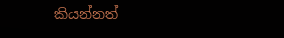කියන්නත්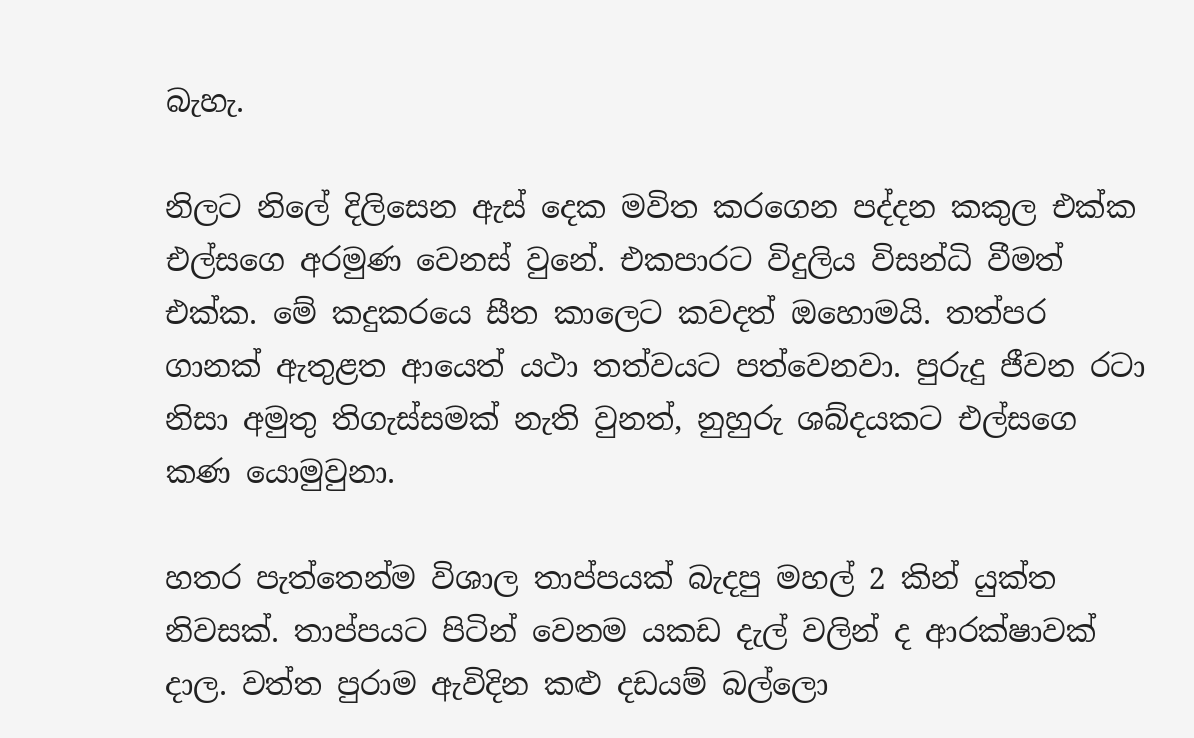බැහැ.

නිලට නිලේ දිලිසෙන ඇස් දෙක මවිත කරගෙන පද්දන කකුල එක්ක එල්සගෙ අරමුණ වෙනස් වුනේ. එකපාරට විදුලිය විසන්ධි වීමත් එක්ක. මේ කදුකරයෙ සීත කාලෙට කවදත් ඔහොමයි. තත්පර ගානක් ඇතුළත ආයෙත් යථා තත්වයට පත්වෙනවා. පුරුදු ජීවන රටා නිසා අමුතු තිගැස්සමක් නැති වුනත්, නුහුරු ශබ්දයකට එල්සගෙ කණ යොමුවුනා.

හතර පැත්තෙන්ම විශාල තාප්පයක් බැදපු මහල් 2 කින් යුක්ත නිවසක්. තාප්පයට පිටින් වෙනම යකඩ දැල් වලින් ද ආරක්ෂාවක් දාල. වත්ත පුරාම ඇවිදින කළු දඩයම් බල්ලො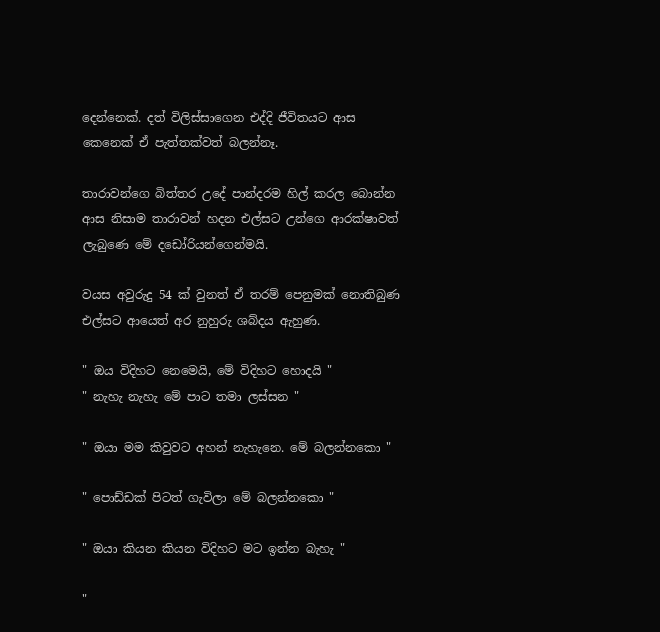දෙන්නෙක්. දත් විලිස්සාගෙන එද්දි ජීවිතයට ආස කෙනෙක් ඒ පැත්තක්වත් බලන්නෑ.

තාරාවන්ගෙ බිත්තර උදේ පාන්දරම හිල් කරල බොන්න ආස නිසාම තාරාවන් හදන එල්සට උන්ගෙ ආරක්ෂාවත් ලැබුණෙ මේ දඩෝරියන්ගෙන්මයි.

වයස අවුරුදු 54 ක් වුනත් ඒ තරම් පෙනුමක් නොතිබුණ එල්සට ආයෙත් අර නුහුරු ශබ්දය ඇහුණ.

" ඔය විදිහට නෙමෙයි, මේ විදිහට හොදයි "
" නැහැ නැහැ මේ පාට තමා ලස්සන "

" ඔයා මම කිවුවට අහන් නැහැනෙ. මේ බලන්නකො "

" පොඩ්ඩක් පිටත් ගැවිලා මේ බලන්නකො "

" ඔයා කියන කියන විදිහට මට ඉන්න බැහැ "

"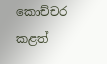කොච්චර කළත්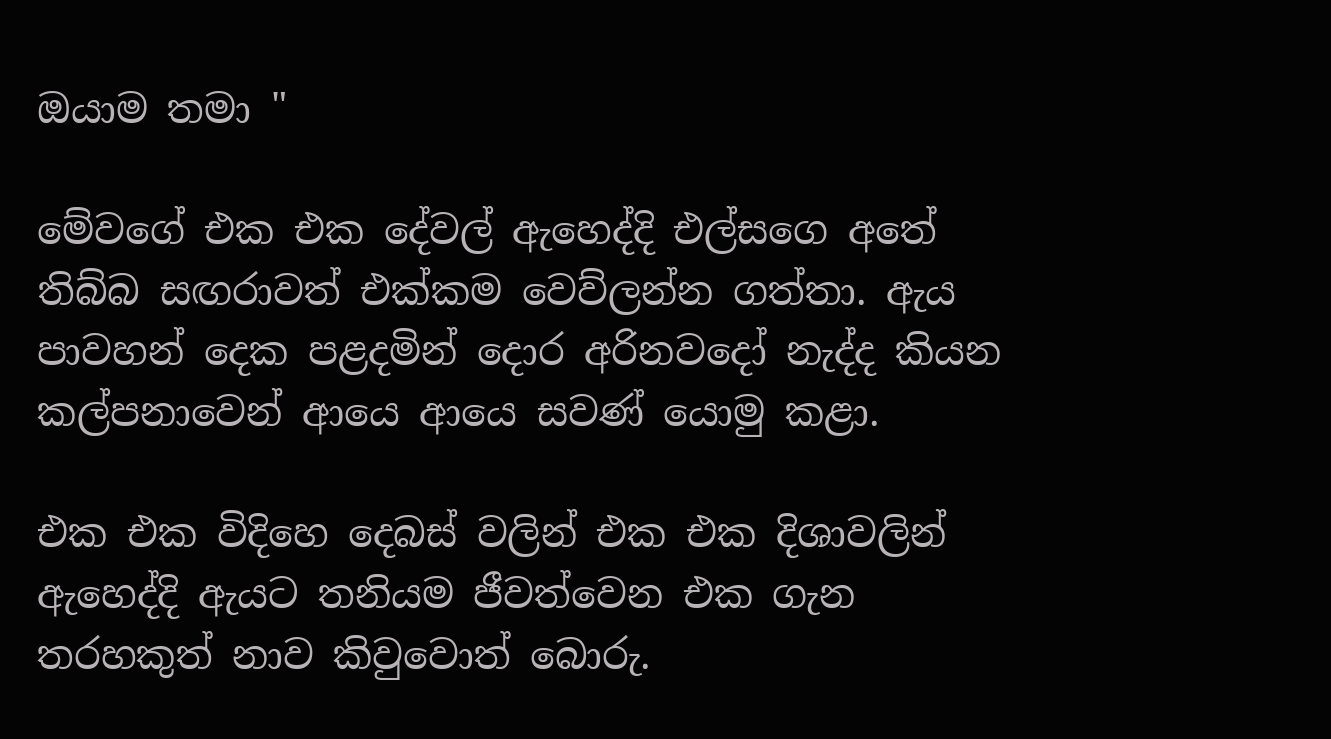ඔයාම තමා "

මේවගේ එක එක දේවල් ඇහෙද්දි එල්සගෙ අතේ තිබ්බ සඟරාවත් එක්කම වෙව්ලන්න ගත්තා. ඇය පාවහන් දෙක පළදමින් දොර අරිනවදෝ නැද්ද කියන කල්පනාවෙන් ආයෙ ආයෙ සවණ් යොමු කළා.

එක එක විදිහෙ දෙබස් වලින් එක එක දිශාවලින් ඇහෙද්දි ඇයට තනියම ජීවත්වෙන එක ගැන තරහකුත් නාව කිවුවොත් බොරු.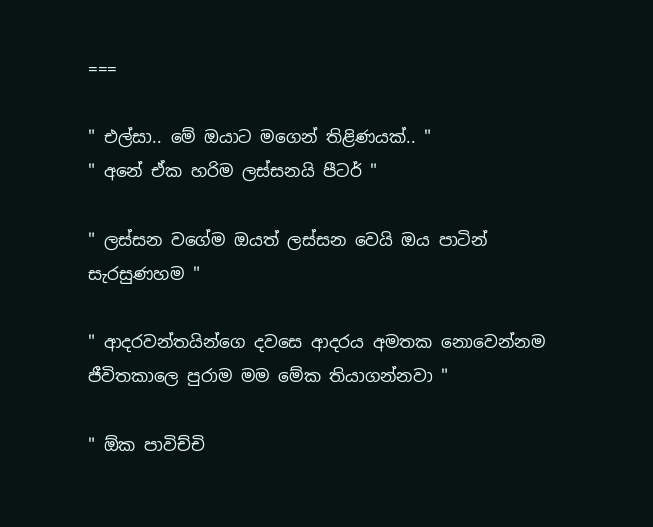===

" එල්සා.. මේ ඔයාට මගෙන් තිළිණයක්.. "
" අනේ ඒක හරිම ලස්සනයි පීටර් "

" ලස්සන වගේම ඔයත් ලස්සන වෙයි ඔය පාටින් සැරසුණහම "

" ආදරවන්තයින්ගෙ දවසෙ ආදරය අමතක නොවෙන්නම ජීවිතකාලෙ පුරාම මම මේක තියාගන්නවා "

" ඕක පාවිච්චි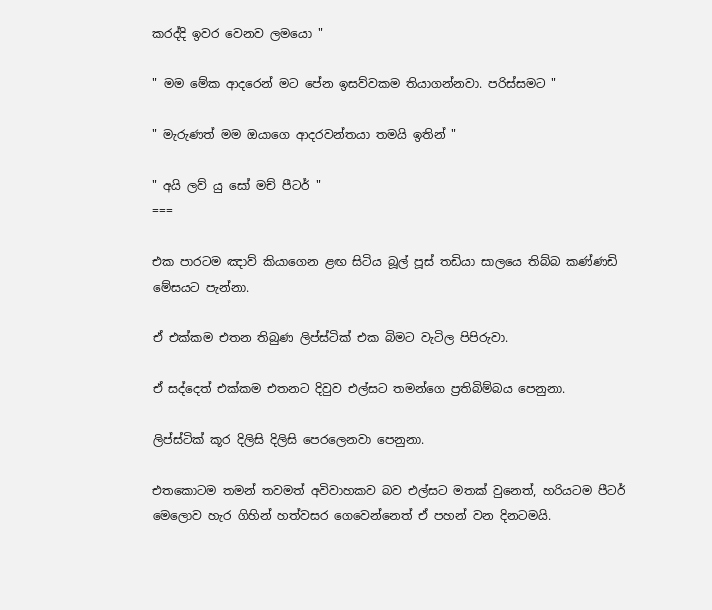කරද්දි ඉවර වෙනව ලමයො "

" මම මේක ආදරෙන් මට පේන ඉසව්වකම තියාගන්නවා. පරිස්සමට "

" මැරුණත් මම ඔයාගෙ ආදරවන්තයා තමයි ඉතින් "

" අයි ලව් යු සෝ මච් පීටර් "
===

එක පාරටම ඤාව් කියාගෙන ළඟ සිටිය බූල් පූස් තඩියා සාලයෙ තිබ්බ කණ්ණඩි මේසයට පැන්නා.

ඒ එක්කම එතන තිබුණ ලිප්ස්ටික් එක බිමට වැටිල පිපිරුවා.

ඒ සද්දෙත් එක්කම එතනට දිවුව එල්සට තමන්ගෙ ප්‍රතිබිම්බය පෙනුනා.

ලිප්ස්ටික් කූර දිලිසි දිලිසි පෙරලෙනවා පෙනුනා.

එතකොටම තමන් තවමත් අවිවාහකව බව එල්සට මතක් වුනෙත්, හරියටම පීටර් මෙලොව හැර ගිහින් හත්වසර ගෙවෙන්නෙත් ඒ පහන් වන දිනටමයි.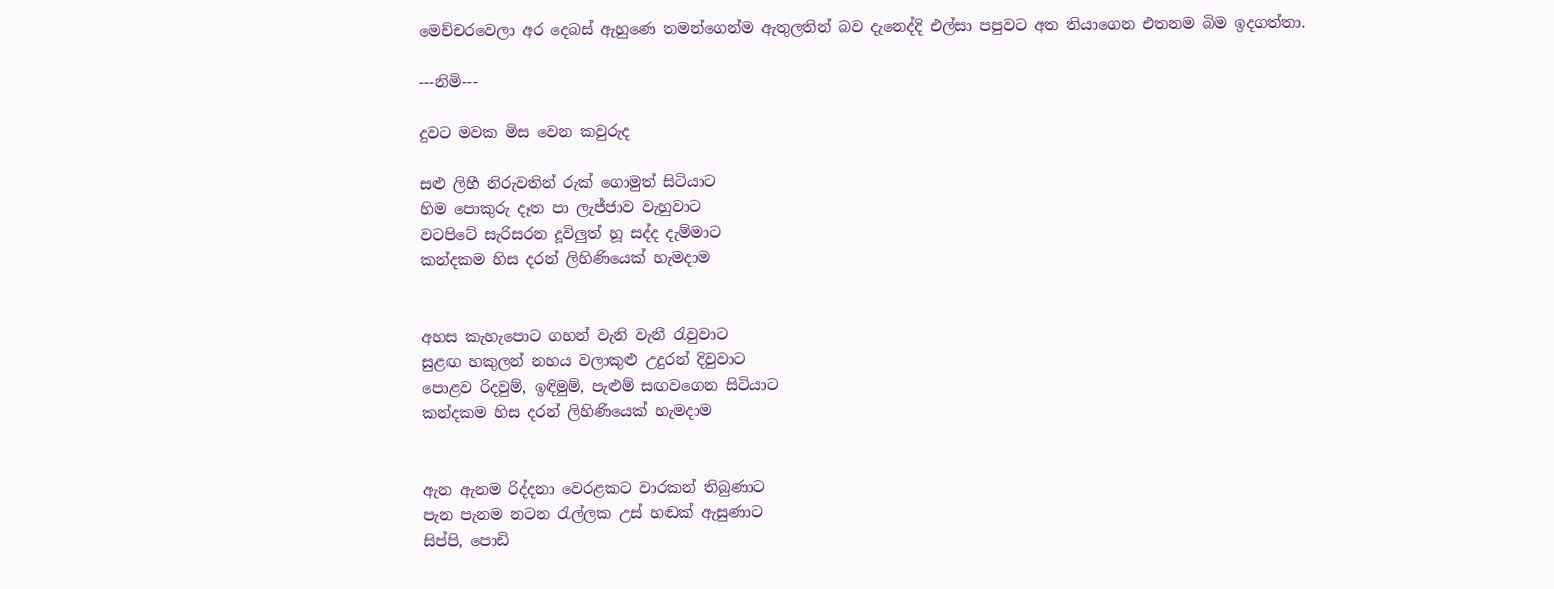මෙච්චරවෙලා අර දෙබස් ඇහුණෙ තමන්ගෙන්ම ඇතුලතින් බව දැනෙද්දි එල්සා පපුවට අත තියාගෙන එතනම බිම ඉදගත්තා.

---නිමි---

දුවට මවක මිස වෙන කවුරුද

සළු ලිහී නිරුවතින් රුක් ගොමුත් සිටියාට
හිම පොකුරු දෑත පා ලැජ්ජාව වැහුවාට
වටපිටේ සැරිසරන දූවිලුත් හූ සද්ද දැම්මාට
කන්දකම හිස දරන් ලිහිණියෙක් හැමදාම


අහස කැහැපොට ගහන් වැනි වැනී රැවුවාට
සුළඟ හකුලන් නහය වලාකුළු උදුරන් දිවුවාට
පොළව රිදවුම්, ඉඳිමුම්, පැළුම් සඟවගෙන සිටියාට
කන්දකම හිස දරන් ලිහිණියෙක් හැමදාම


ඇන ඇනම රිද්දනා වෙරළකට වාරකන් තිබුණාට
පැන පැනම නටන රැල්ලක උස් හඬක් ඇසුණාට
සිප්පි, පොඩි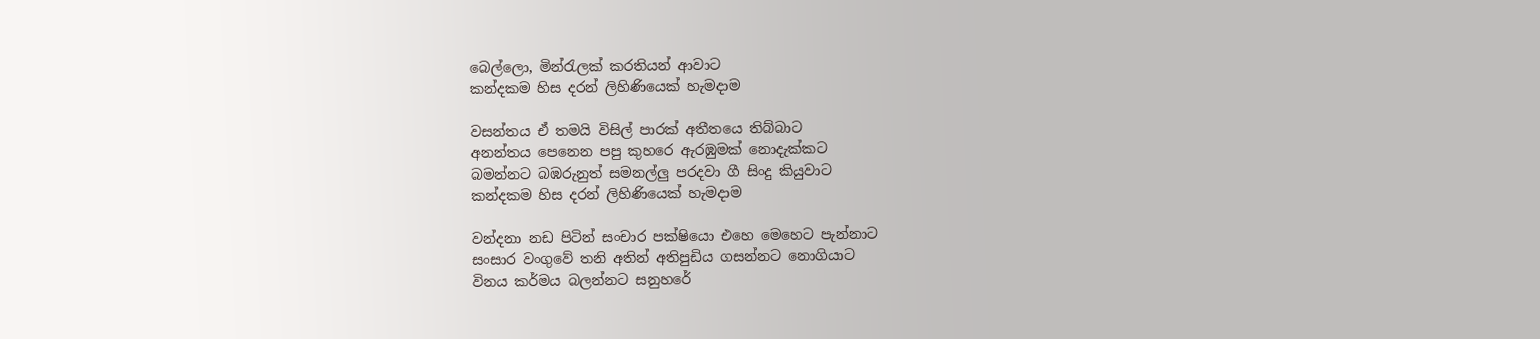බෙල්ලො, මින්රැලක් කරතියන් ආවාට
කන්දකම හිස දරන් ලිහිණියෙක් හැමදාම

වසන්තය ඒ තමයි විසිල් පාරක් අතීතයෙ තිබ්බාට
අනන්තය පෙනෙන පපු කුහරෙ ඇරඹුමක් නොදැක්කට
බමන්නට බඹරුනුත් සමනල්ලු පරදවා ගී සිංදු කියුවාට
කන්දකම හිස දරන් ලිහිණියෙක් හැමදාම

වන්දනා නඩ පිටින් සංචාර පක්ෂියො එහෙ මෙහෙට පැන්නාට
සංසාර වංගුවේ තනි අතින් අතිපුඩිය ගසන්නට නොගියාට
විනය කර්මය බලන්නට සනුහරේ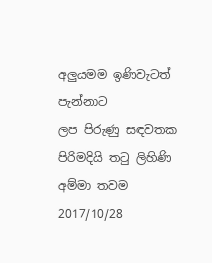අලුයමම ඉණිවැටත් පැන්නාට
ලප පිරුණු සඳවතක පිරිමදියි තටු ලිහිණි අම්මා තවම
2017/10/28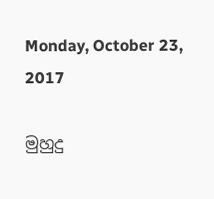Monday, October 23, 2017

මුහුදු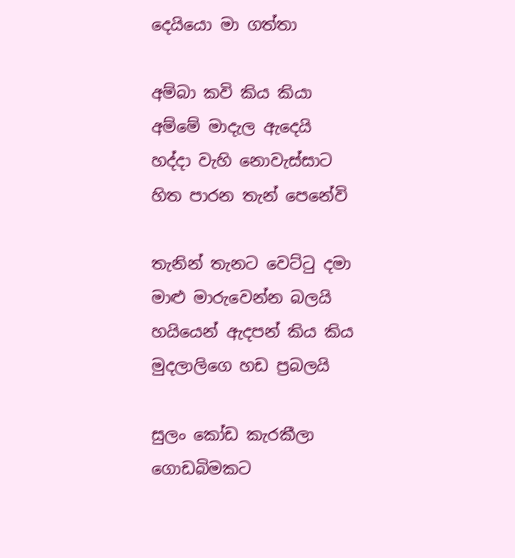දෙයියො මා ගත්තා

අම්බා කවි කිය කියා
අම්මේ මාදැල ඇදෙයි
හද්දා වැහි නොවැස්සාට
හිත පාරන තැන් පෙනේවි

තැනින් තැනට වෙට්ටු දමා
මාළු මාරුවෙන්න බලයි
හයියෙන් ඇදපන් කිය කිය
මුදලාලිගෙ හඩ ප්‍රබලයි

සුලං කෝඩ කැරකීලා
ගොඩබිමකට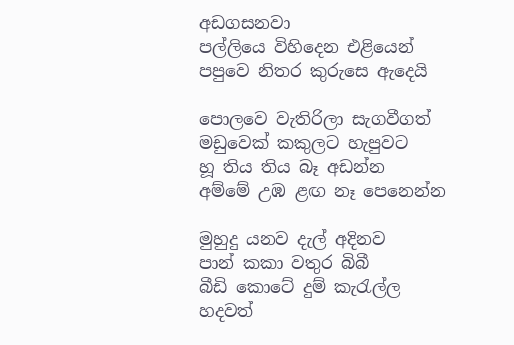අඩගසනවා
පල්ලියෙ විහිදෙන එළියෙන්
පපුවෙ නිතර කුරුසෙ ඇදෙයි

පොලවෙ වැතිරිලා සැගවීගත්
මඩුවෙක් කකුලට හැපුවට
හූ තිය තිය බෑ අඩන්න
අම්මේ උඹ ළඟ නෑ පෙනෙන්න

මුහුදු යනව‍ දැල් අදිනව
පාන් කකා වතුර බිබී
බීඩි කොටේ දුම් කැරැල්ල
හදවත්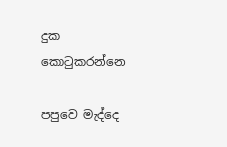දුක කොටුකරන්නෙ

පපුවෙ මැද්දෙ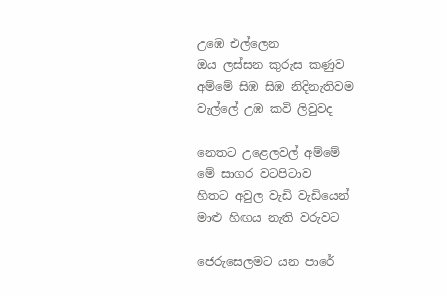උඹෙ එල්ලෙන
ඔය ලස්සන කුරුස කණුව
අම්මේ සිඹ සිඹ නිදිනැතිවම
වැල්ලේ උඹ කවි ලිවුවද

නෙතට උළෙලවල් අම්මේ
මේ සාගර වටපිටාව
හිතට අවුල වැඩි වැඩියෙන්
මාළු හිඟය නැති වරුවට

ජෙරුසෙලමට යන පාරේ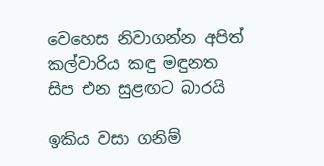වෙහෙස නිවාගන්න අපිත්
කල්වාරිය කඳු මඳුනත
සිප එන සුළඟට බාරයි

ඉකිය වසා ගනිම්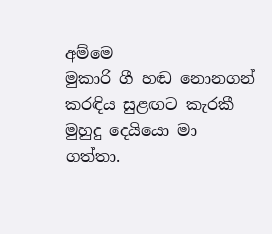අම්මෙ
මුකාරි ගී හඬ නොනගන්
කරඳිය සුළඟට කැරකී
මුහුදු දෙයියො මා ගත්තා.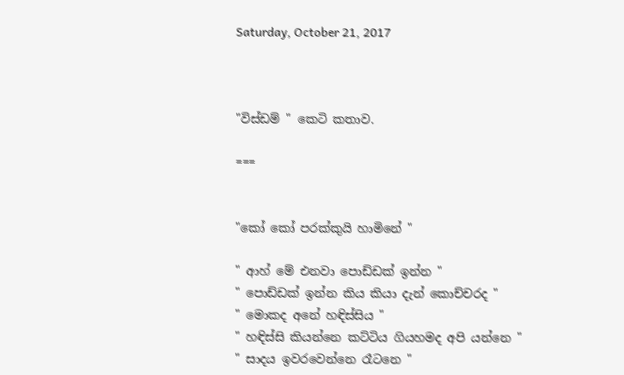Saturday, October 21, 2017



"විස්ඩම් " කෙටි කතාව.

===


"කෝ කෝ පරක්කුයි හාමිනේ "

" ආහ් මේ එනවා පොඩ්ඩක් ඉන්න "
" පොඩ්ඩක් ඉන්න කිය කියා දැන් කොච්චරද "
" මොකද අනේ හඳිස්සිය "
" හඳිස්සි කියන්නෙ කට්ටිය ගියහමද අපි යන්නෙ "
" සාදය ඉවරවෙන්නෙ රෑටනෙ "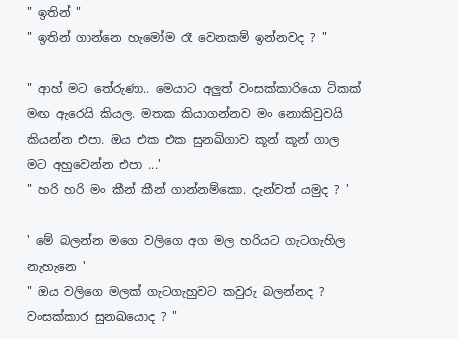" ඉතින් "
" ඉතින් ගාන්නෙ හැමෝම රෑ වෙනකම් ඉන්නවද ? "

" ආහ් මට තේරුණා.. මෙයාට අලුත් වංසක්කාරියො ටිකක් මඟ ඇරෙයි කියල. මතක කියාගන්නව මං නොකිවුවයි කියන්න එපා. ඔය එක එක සුනඛිගාව කූන් කූන් ගාල මට අහුවෙන්න එපා ...'
" හරි හරි මං කීන් කීන් ගාන්නම්කො. දැන්වත් යමුද ? '

' මේ බලන්න මගෙ වලිගෙ අග මල හරියට ගැටගැහිල නැහැනෙ '
" ඔය වලිගෙ මලක් ගැටගැහුවට කවුරු බලන්නද ? වංසක්කාර සුනඛයොද ? "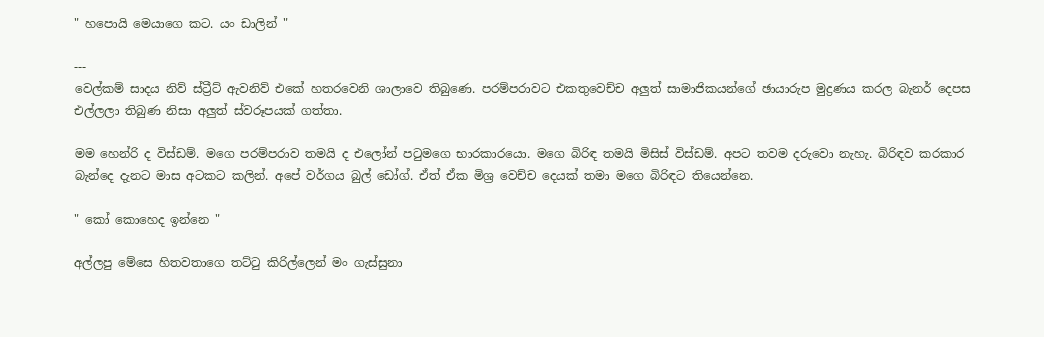" හපොයි මෙයාගෙ කට. යං ඩාලින් "

---
වෙල්කම් සාදය නිව් ස්ට්‍රීට් ඇවනිව් එකේ හතරවෙනි ශාලාවෙ තිබුණෙ. පරම්පරාවට එකතුවෙච්ච අලුත් සාමාජිකයන්ගේ ඡායාරුප මුද්‍රණය කරල බැනර් දෙපස එල්ලලා තිබුණ නිසා අලුත් ස්වරූපයක් ගත්තා.

මම හෙන්රි ද විස්ඩම්. මගෙ පරම්පරාව තමයි ද එලෝන් පටුමගෙ භාරකාරයො. මගෙ බිරිඳ තමයි මිසිස් විස්ඩම්. අපට තවම දරුවො නැහැ. බිරිඳව කරකාර බැන්දෙ දැනට මාස අටකට කලින්. අපේ වර්ගය බුල් ඩෝග්. ඒත් ඒක මිශ්‍ර වෙච්ච දෙයක් තමා මගෙ බිරිඳට තියෙන්නෙ.

" කෝ කොහෙද ඉන්නෙ "

අල්ලපු මේසෙ හිතවතාගෙ තට්ටු කිරිල්ලෙන් මං ගැස්සුනා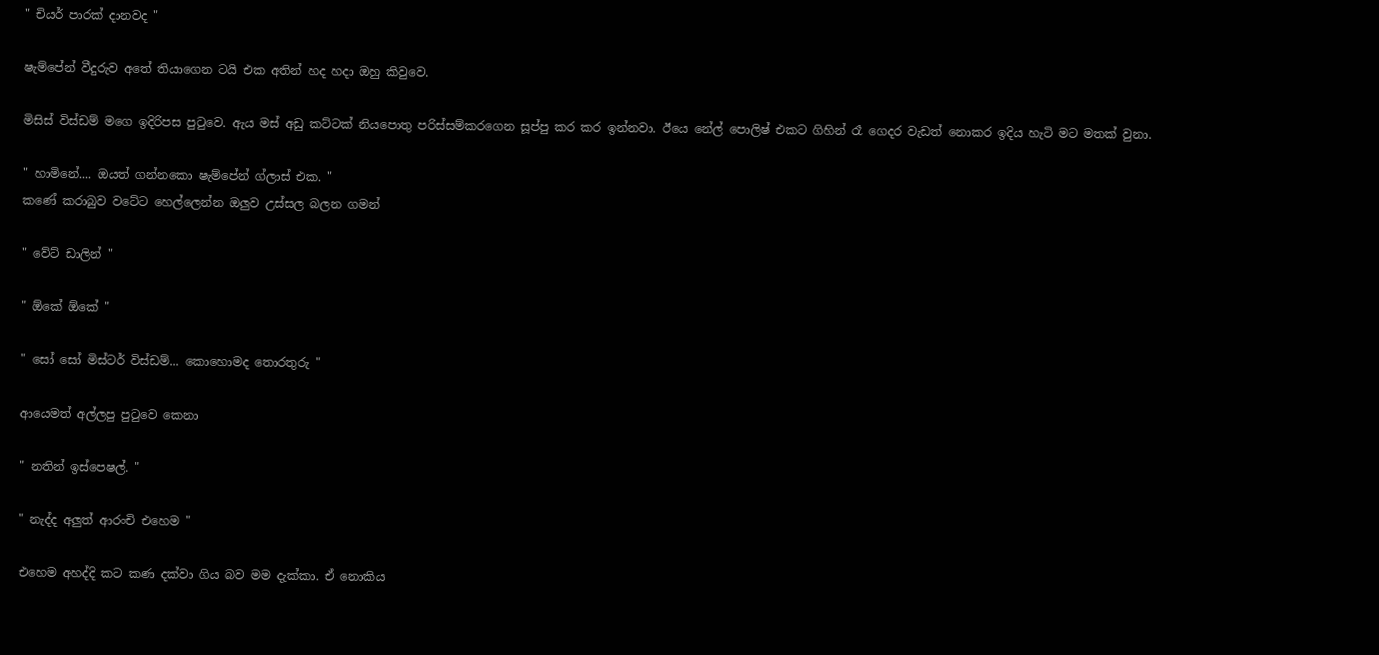" චියර් පාරක් දානවද "

ෂැම්පේන් වීදුරුව අතේ තියාගෙන ටයි එක අතින් හද හදා ඔහු කිවුවෙ.

මිසිස් විස්ඩම් මගෙ ඉදිරිපස පුටුවෙ. ඇය මස් අඩු කට්ටක් නියපොතු පරිස්සම්කරගෙන සූප්පු කර කර ඉන්නවා. ඊයෙ නේල් පොලිෂ් එකට ගිහින් රෑ ගෙදර වැඩත් නොකර ඉදිය හැටි මට මතක් වුනා.

" හාමිනේ.... ඔයත් ගන්නකො ෂැම්‍පේන් ග්ලාස් එක. "
කණේ කරාබුව වටේට හෙල්ලෙන්න ඔලුව උස්සල බලන ගමන්

" වේට් ඩාලින් "

" ඕකේ ඕකේ "

" සෝ සෝ මිස්ටර් විස්ඩම්... කොහොමද තොරතුරු "

ආයෙමත් අල්ලපු පුටුවෙ කෙනා

" නතින් ඉස්පෙෂල්. "

" නැද්ද අලුත් ආරංචි එහෙම "

එහෙම අහද්දි කට කණ දක්වා ගිය බව මම දැක්කා. ඒ නොකිය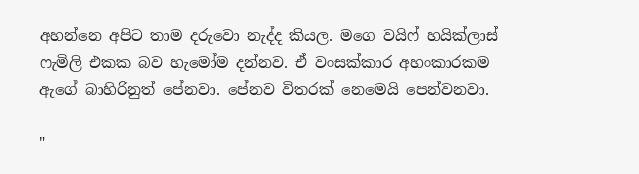අහන්නෙ අපිට තාම දරුවො නැද්ද කියල. මගෙ වයිෆ් හයික්ලාස් ෆැමිලි එකක බව හැමෝම දන්නව. ඒ වංසක්කාර අහංකාරකම ඇගේ බාහිරිනුත් පේනවා. පේනව විතරක් නෙමෙයි පෙන්වනවා.

"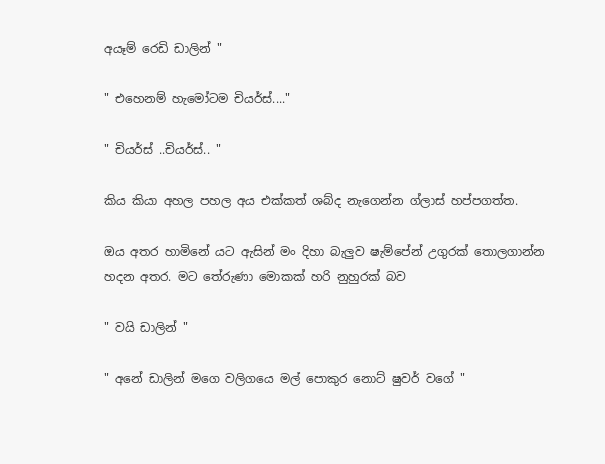අයෑම් රෙඩි ඩාලින් "

" එහෙනම් හැමෝටම චියර්ස්...."

" චියර්ස් ..චියර්ස්.. "

කිය කියා අහල පහල අය එක්කත් ශබ්ද නැගෙන්න ග්ලාස් හප්පගත්ත.

ඔය අතර හාමිනේ යට ඇසින් මං දිහා බැලුව ෂැම්පේන් උගුරක් තොලගාන්න හදන අතර. මට තේරුණා මොකක් හරි නුහුරක් බව

" වයි ඩාලින් "

" අනේ ඩාලින් මගෙ වලිගයෙ මල් පොකුර නොට් ෂුවර් වගේ "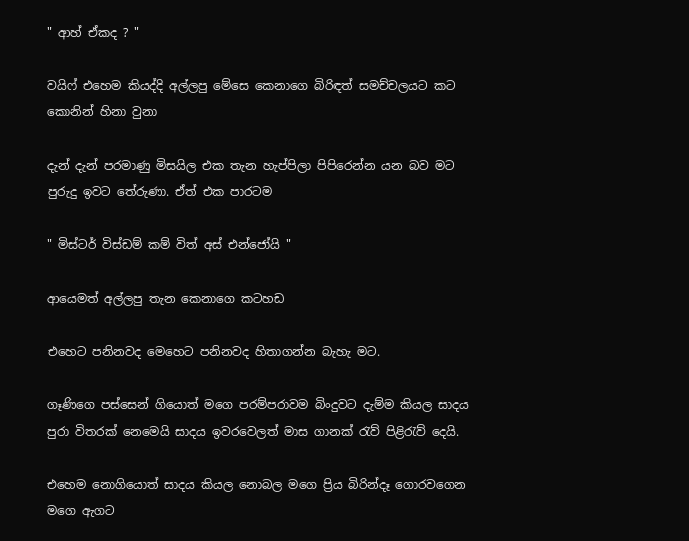" ආහ් ඒකද ? "

වයිෆ් එහෙම කියද්දි අල්ලපු මේසෙ කෙනාගෙ බිරිඳත් සමච්චලයට කට කොනින් හිනා වුනා

දැන් දැන් පරමාණු මිසයිල එක තැන හැප්පිලා පිපිරෙන්න යන බව මට පුරුදු ඉවට තේරුණා. ඒත් එක පාරටම

" මිස්ටර් විස්ඩම් කම් විත් අස් එන්ජෝයි "

ආයෙමත් අල්ලපු තැන කෙනාගෙ කටහඩ

එහෙට පනිනවද මෙහෙට පනිනවද හිතාගන්න බැහැ මට.

ගෑණිගෙ පස්සෙන් ගියොත් මගෙ පරම්පරාවම බිංදුවට දැම්ම කියල සාදය පුරා විතරක් නෙමෙයි සාදය ඉවරවෙලත් මාස ගානක් රැව් පිළිරැව් දෙයි.

එහෙම නොගියොත් සාදය කියල නොබල මගෙ ප්‍රිය බිරින්දෑ ගොරවගෙන මගෙ ඇගට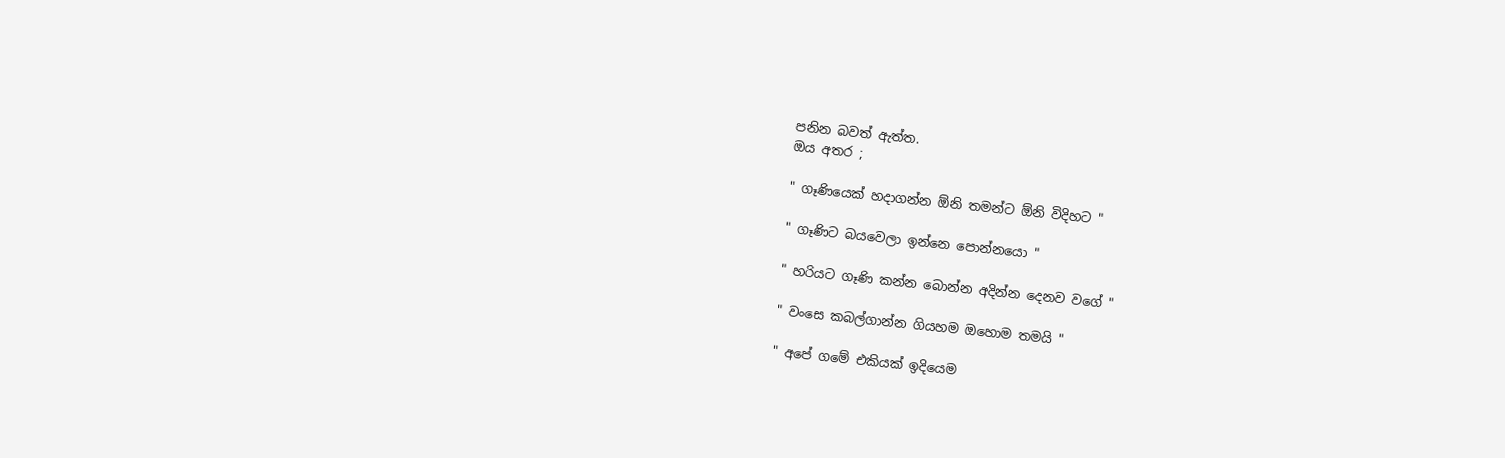පනින බවත් ඇත්ත.
ඔය අතර ;

" ගෑණියෙක් හදාගන්න ඕනි තමන්ට ඕනි විදිහට "

" ගෑණිට බයවෙලා ඉන්නෙ පොන්නයො "

" හරියට ගෑණි කන්න බොන්න අදින්න දෙනව වගේ "

" වංසෙ කබල්ගාන්න ගියහම ඔහොම තමයි "

" අපේ ගමේ එකියක් ඉදියෙම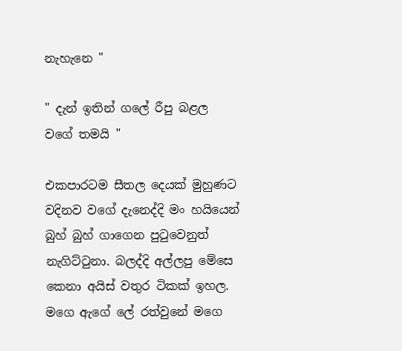නැහැනෙ "

" දැන් ඉතින් ගලේ රීපු බළල වගේ තමයි "

එකපාරටම සීතල දෙයක් මුහුණට වදිනව වගේ දැනෙද්දි මං හයියෙන් බුහ් බුහ් ගාගෙන පුටුවෙනුත් නැගිට්ටුනා. බලද්දි අල්ලපු මේසෙ කෙනා අයිස් වතුර ටිකක් ඉහල. මගෙ ඇගේ ලේ රත්වුනේ මගෙ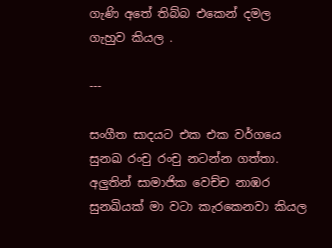ගැණි අතේ තිබ්බ එකෙන් දමල ගැහුව කියල .

---

සංගීත සාදයට එක එක වර්ගයෙ සුනඛ රංචු රංචු නටන්න ගත්තා. අලුතින් සාමාජික වෙච්ච නාඹර සුනඛියක් මා වටා කැරකෙනවා කියල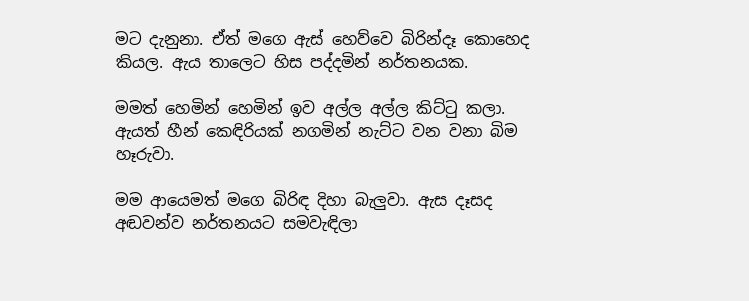මට දැනුනා. ඒත් මගෙ ඇස් හෙව්වෙ බිරින්දෑ කොහෙද කියල. ඇය තාලෙට හිස පද්දමින් නර්තනයක.

මමත් හෙමින් හෙමින් ඉව අල්ල අල්ල කිට්ටු කලා. ඇයත් හීන් කෙඳිරියක් නගමින් නැට්ට වන වනා බිම හෑරුවා.

මම ආයෙමත් මගෙ බිරිඳ දිහා බැලුවා. ඇස දෑසද අඬවන්ව නර්තනයට සමවැඳිලා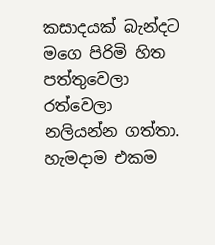කසාදයක් බැන්දට මගෙ පිරිමි හිත පත්තුවෙලා රත්වෙලා නලියන්න ගත්තා. හැමදාම එකම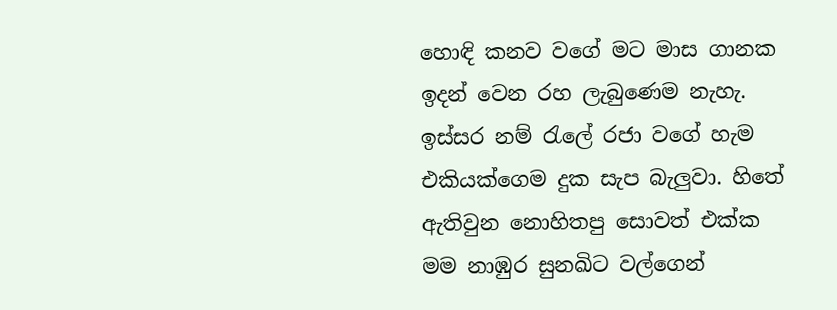හොඳි කනව වගේ මට මාස ගානක ඉදන් වෙන රහ ලැබුණෙම නැහැ. ඉස්සර නම් රැලේ රජා වගේ හැම එකියක්ගෙම දුක සැප බැලුවා. හිතේ ඇතිවුන නොහිතපු සොවත් එක්ක මම නාඹුර සුනඛිට වල්ගෙන්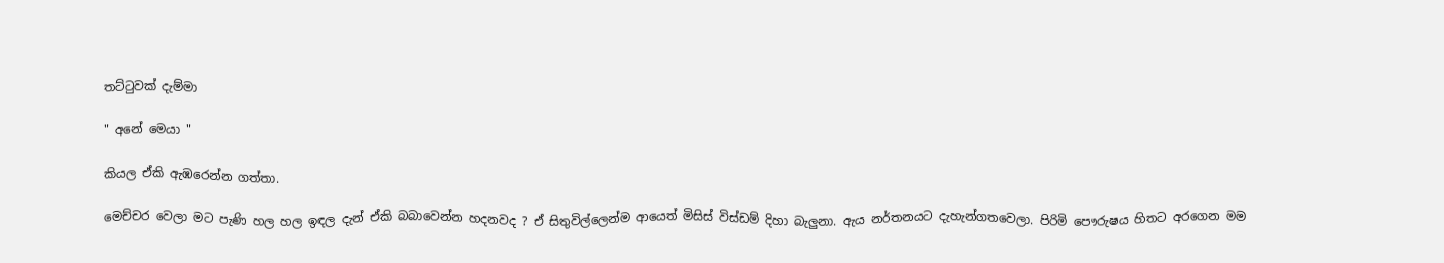තට්ටුවක් දැම්මා

" අනේ මෙයා "

කියල ඒකි ඇඹරෙන්න ගත්තා.

මෙච්චර වෙලා මට පැණි හල හල ඉඳල දැන් ඒකි බබාවෙන්න හදනවද ? ඒ සිතුවිල්ලෙන්ම ආයෙත් මිසිස් විස්ඩම් දිහා බැලුනා. ඇය නර්තනයට දැහැන්ගතවෙලා. පිරිමි පෞරුෂය හිතට අරගෙන මම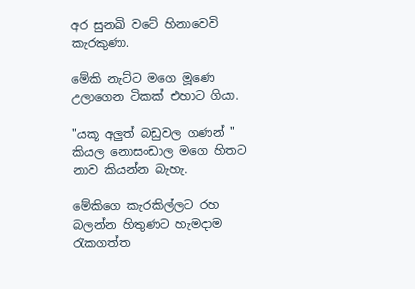අර සුනඛි වටේ හිනාවෙවි කැරකුණා.

මේකි නැට්ට මගෙ මූණෙ උලාගෙන ටිකක් එහාට ගියා.

"යකූ අලුත් බඩුවල ගණන් " කියල නොසංඩාල මගෙ හිතට නාව කියන්න බැහැ.

මේකිගෙ කැරකිල්ලට රහ බලන්න හිතුණට හැමදාම රැකගත්ත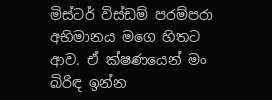මිස්ටර් විස්ඩම් පරම්පරා අභිමානය මගෙ හිතට ආව. ඒ ක්ෂණයෙන් මං බිරිඳ ඉන්න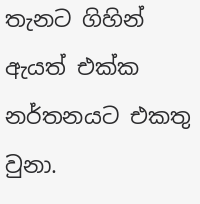තැනට ගිහින් ඇයත් එක්ක නර්තනයට එකතු වුනා.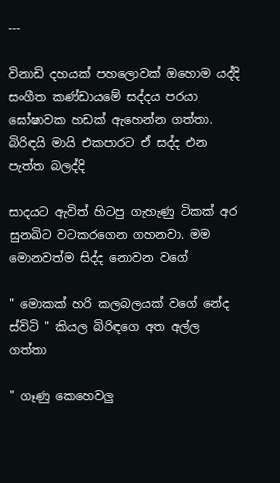---

විනාඩි දහයක් පහලොවක් ඔහොම යද්දි සංගීත කණ්ඩායමේ සද්දය පරයා ඝෝෂාවක හඩක් ඇහෙන්න ගත්තා. බිරිඳයි මායි එකපාරට ඒ සද්ද එන පැත්ත බලද්දි

සාදයට ඇවිත් හිටපු ගැහැණු ටිකක් අර සුනඛිට වටකරගෙන ගහනවා. මම මොනවත්ම සිද්ද නොවන වගේ

" මොකක් හරි කලබලයක් වගේ නේද ස්විටි " කියල බිරිඳගෙ අත අල්ල ගත්තා

" ගෑණු කෙහෙවලු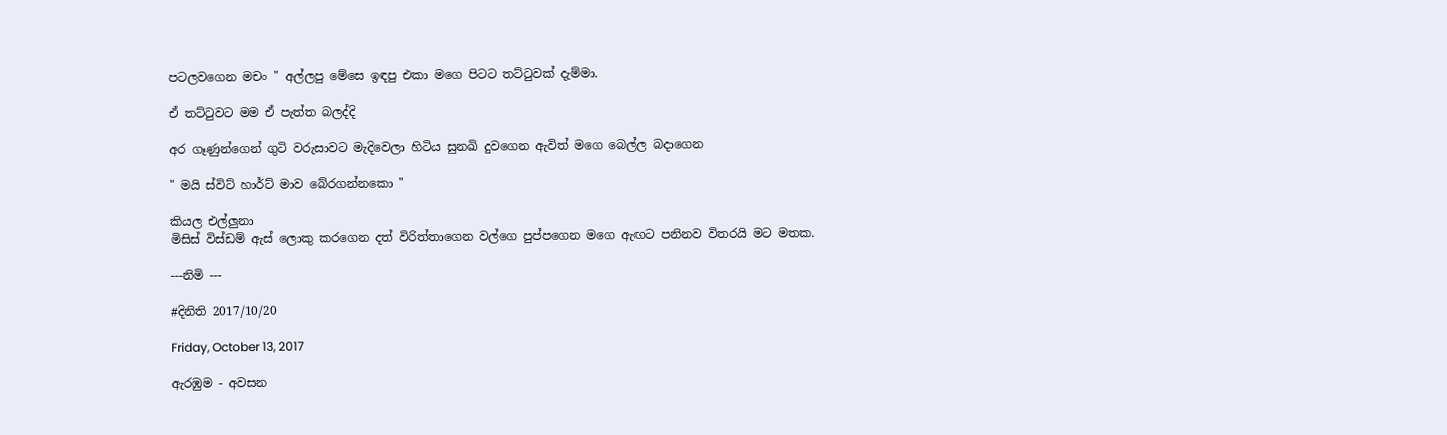පටලවගෙන මචං " අල්ලපු මේසෙ ඉඳපු එකා මගෙ පිටට තට්ටුවක් දැම්මා.

ඒ තට්ටුවට මම ඒ පැත්ත බලද්දි

අර ගෑණුන්ගෙන් ගුටි වරුසාවට මැදිවෙලා හිටිය සුනඛි දුවගෙන ඇවිත් මගෙ බෙල්ල බදාගෙන

" මයි ස්විට් හාර්ට් මාව බේරගන්නකො "

කියල එල්ලුනා
මිසිස් විස්ඩම් ඇස් ලොකු කරගෙන දත් විරිත්තාගෙන වල්ගෙ පුප්පගෙන මගෙ ඇඟට පනිනව විතරයි මට මතක.

---නිමි ---

#දිනිති 2017/10/20

Friday, October 13, 2017

ඇරඹුම - අවසන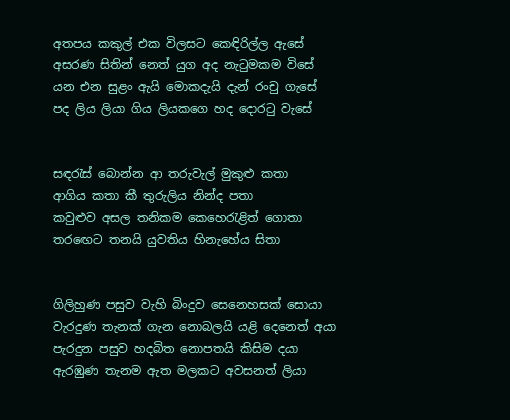අතපය කකුල් එක විලසට කෙඳිරිල්ල ඇසේ
අසරණ සිතින් නෙත් යුග අද නැටුමකම විසේ
යන එන සුළං ඇයි මොකදැයි දැන් රංචු ගැසේ
පද ලිය ලියා ගිය ලියකගෙ හද දොරටු වැසේ


සඳරැස් බොන්න ආ තරුවැල් මුකුළු කතා
ආගිය කතා කී තුරුලිය නින්ද පතා
කවුළුව අසල තනිකම කෙහෙරැළිත් ගොතා
තරඟෙට තනයි යුවතිය හිනැහේය සිතා


ගිලිහුණ පසුව වැහි බිංදුව සෙනෙහසක් සොයා
වැරදුණ තැනක් ගැන නොබලයි යළි දෙනෙත් අයා
පැරදුන පසුව හදබිත නොපතයි කිසිම දයා
ඇරඹුණ තැනම ඇත මලකට අවසනත් ලියා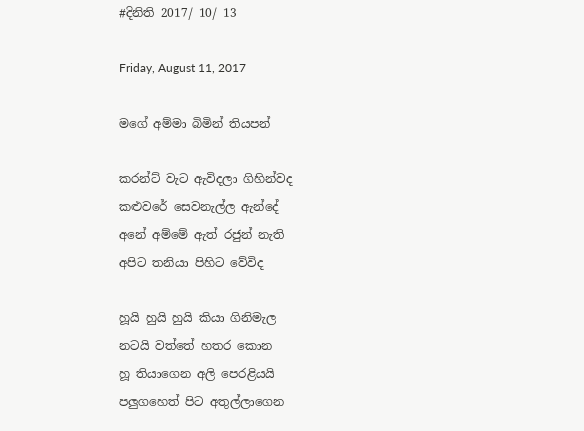#දිනිති 2017/ 10/ 13

Friday, August 11, 2017

මගේ අම්මා බිමින් තියපන්

කරන්ට් වැට ඇවිදලා ගිහින්වද
කළුවරේ සෙවනැල්ල ඇන්දේ
අනේ අම්මේ ඇත් රජුන් නැති
අපිට තනියා පිහිට වේවිද

හූයි හුයි හුයි කියා ගිනිමැල
නටයි වත්තේ හතර කොන
හූ තියාගෙන අලි පෙරළියයි
පලුගහෙත් පිට අතුල්ලාගෙන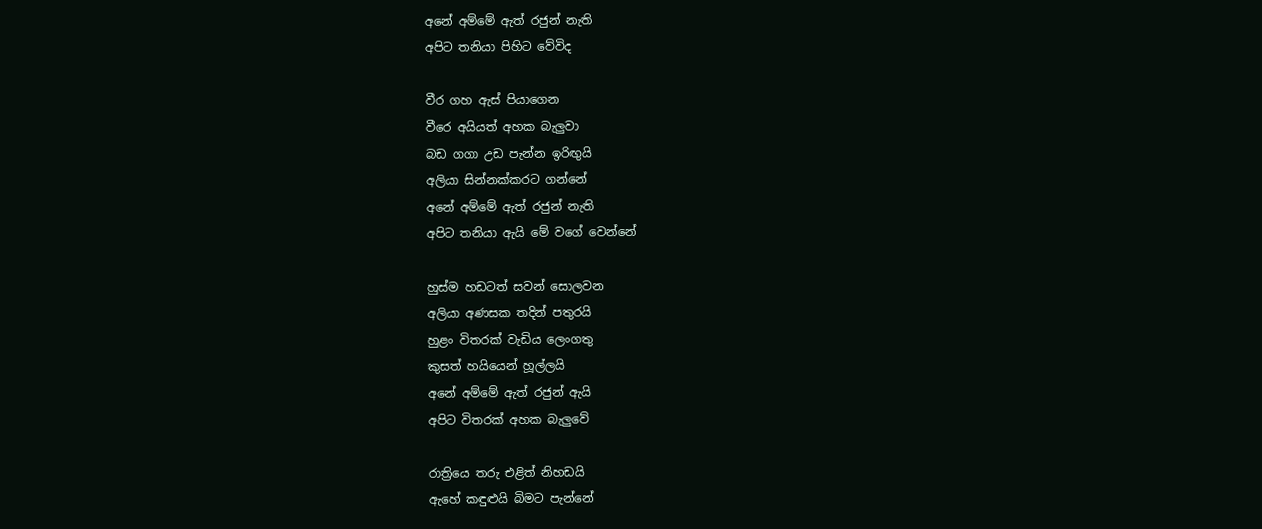අනේ අම්මේ ඇත් රජුන් නැති
අපිට තනියා පිහිට වේවිද

වීර ගහ ඇස් පියාගෙන
වීරෙ අයියත් අහක බැලුවා
බඩ ගගා උඩ පැන්න ඉරිඟුයි
අලියා සින්නක්කරට ගන්නේ
අනේ අම්මේ ඇත් රජුන් නැති
අපිට තනියා ඇයි මේ වගේ වෙන්නේ

හුස්ම හඩටත් සවන් සොලවන
අලියා අණසක තදින් පතුරයි
හුළං විතරක් වැඩිය ලෙංගතු
කුසත් හයියෙන් හූල්ලයි
අනේ අම්මේ ඇත් රජුන් ඇයි
අපිට විතරක් අහක බැලුවේ

රාත්‍රියෙ තරු එළිත් නිහඩයි
ඇහේ කඳුළුයි බිමට පැන්නේ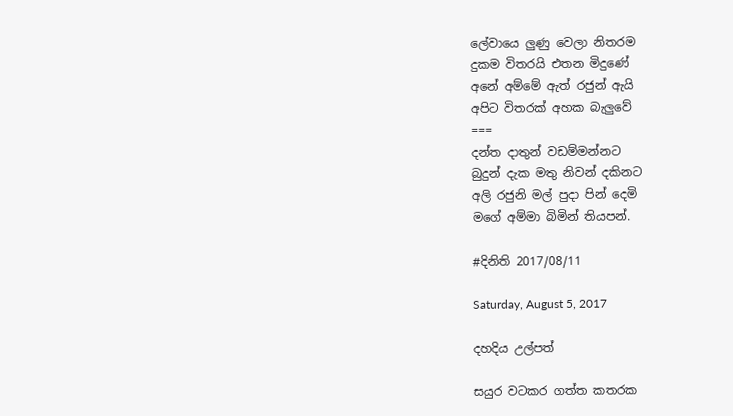ලේවායෙ ලුණු වෙලා නිතරම
දුකම විතරයි එතන මිදුණේ
අනේ අම්මේ ඇත් රජුන් ඇයි
අපිට විතරක් අහක බැලුවේ
===
දන්ත දාතුන් වඩම්මන්නට
බුදුන් දැක මතු නිවන් දකිනට
අලි රජුනි මල් පුදා පින් දෙමි
මගේ අම්මා බිමින් තියපන්.

#දිනිති 2017/08/11

Saturday, August 5, 2017

දහදිය උල්පත්

සයුර වටකර ගත්ත කතරක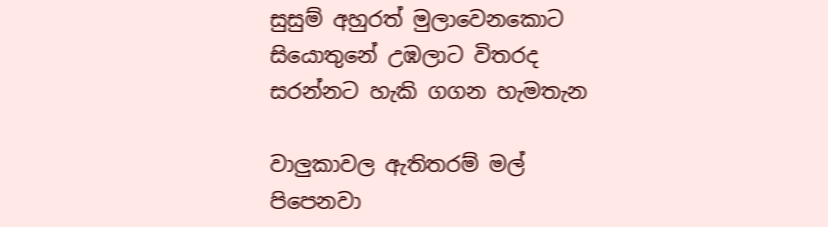සුසුම් අහුරත් මුලාවෙනකොට
සියොතුනේ උඹලාට විතරද
සරන්නට හැකි ගගන හැමතැන

වාලුකාවල ඇතිතරම් මල්
පිපෙනවා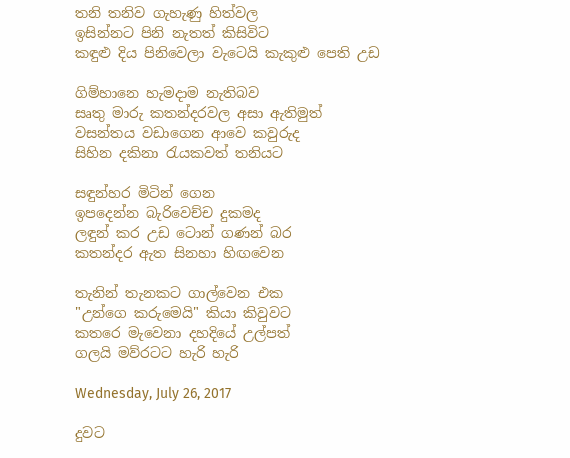තනි තනිව ගැහැණු හිත්වල
ඉසින්නට පිනි නැතත් කිසිවිට
කඳුළු දිය පිනිවෙලා වැටෙයි කැකුළු පෙති උඩ

ගිම්හානෙ හැමදාම නැතිබව
සෘතු මාරු කතන්දරවල අසා ඇතිමුත්
වසන්තය වඩාගෙන ආවෙ කවුරුද
සිහින දකිනා රැයකවත් තනියට

සඳුන්හර මිටින් ගෙන
ඉපදෙන්න බැරිවෙච්ච දුකමද
ලඳුන් කර උඩ ටොන් ගණන් බර
කතන්දර ඇත සිනහා හිඟවෙන

තැනින් තැනකට ගාල්වෙන එක
"උන්ගෙ කරුමෙයි" කියා කිවුවට
කතරෙ මැවෙනා දහදියේ උල්පත්
ගලයි මව්රටට හැරි හැරි

Wednesday, July 26, 2017

දුවට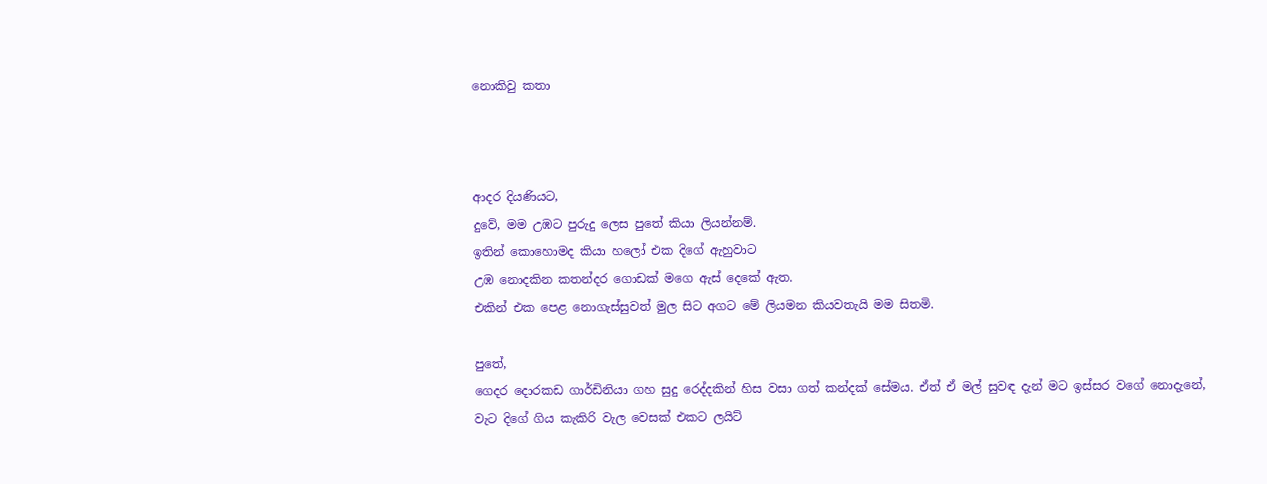නොකිවු කතා



ආදර දියණියට,
දුවේ, මම උඹට පුරුදු ලෙස පුතේ කියා ලියන්නම්.
ඉතින් කොහොමද කියා හලෝ එක දිගේ ඇහුවාට
උඹ නොදකින කතන්දර ගොඩක් මගෙ ඇස් දෙකේ ඇත.
එකින් එක පෙළ නොගැස්සුවත් මුල සිට අගට මේ ලියමන කියවතැයි මම සිතමි.

පුතේ,
ගෙදර දොරකඩ ගාර්ඩිනියා ගහ සුදු රෙද්දකින් හිස වසා ගත් කන්දක් සේමය. ඒත් ඒ මල් සුවඳ දැන් මට ඉස්සර වගේ නොදැනේ,
වැට දිගේ ගිය කැකිරි වැල වෙසක් එකට ලයිට්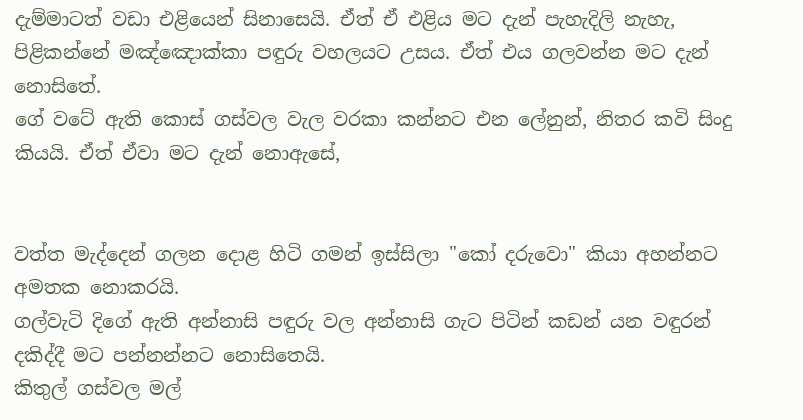දැම්මාටත් වඩා එළියෙන් සිනාසෙයි. ඒත් ඒ එළිය මට දැන් පැහැදිලි නැහැ,
පිළිකන්නේ මඤ්ඤොක්කා පඳුරු වහලයට උසය. ඒත් එය ගලවන්න මට දැන් නොසිතේ.
ගේ වටේ ඇති කොස් ගස්වල වැල වරකා කන්නට එන ලේනුන්, නිතර කවි සිංදු කියයි. ඒත් ඒවා මට දැන් නොඇසේ,


වත්ත මැද්දෙන් ගලන දොළ හිටි ගමන් ඉස්සිලා "කෝ දරුවො" කියා අහන්නට අමතක නොකරයි.
ගල්වැටි දිගේ ඇති අන්නාසි පඳුරු වල අන්නාසි ගැට පිටින් කඩන් යන වඳුරන් දකිද්දී මට පන්නන්නට නොසිතෙයි.
කිතුල් ගස්වල මල්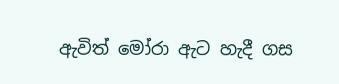ඇවිත් මෝරා ඇට හැදී ගස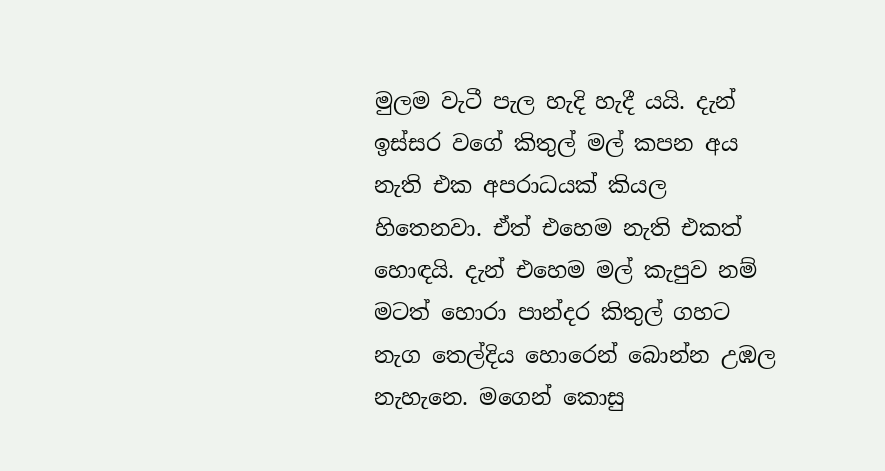මුලම වැටී පැල හැදි හැදී යයි. දැන් ඉස්සර වගේ කිතුල් මල් කපන අය නැති එක අපරාධයක් කියල හිතෙනවා. ඒත් එහෙම නැති එකත් හොඳයි. දැන් එහෙම මල් කැපුව නම් මටත් හොරා පාන්දර කිතුල් ගහට නැග තෙල්දිය හොරෙන් බොන්න උඹල නැහැනෙ. මගෙන් කොසු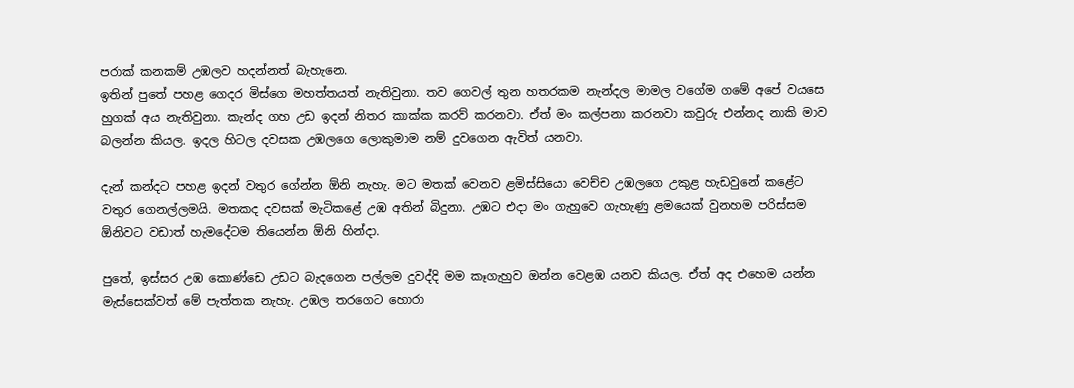පරාක් කනකම් උඹලව හදන්නත් බැහැනෙ.
ඉතින් පුතේ පහළ ගෙදර මිස්ගෙ මහත්තයත් නැතිවුනා. තව ගෙවල් තුන හතරකම නැන්දල මාමල වගේම ගමේ අපේ වයසෙ හුගක් අය නැතිවුනා. කැන්ද ගහ උඩ ඉදන් නිතර කාක්ක කරව් කරනවා. ඒත් මං කල්පනා කරනවා කවුරු එන්නද නාකි මාව බලන්න කියල. ඉදල හිටල දවසක උඹලගෙ ලොකුමාම නම් දුවගෙන ඇවිත් යනවා.

දැන් කන්දට පහළ ඉදන් වතුර ගේන්න ඕනි නැහැ. මට මතක් වෙනව ළමිස්සියො වෙච්ච උඹලගෙ උකුළ හැඩවුනේ කළේට වතුර ගෙනල්ලමයි. මතකද දවසක් මැටිකළේ උඹ අතින් බිදුනා. උඹට එදා මං ගැහුවෙ ගැහැණු ළමයෙක් වුනහම පරිස්සම ඕනිවට වඩාත් හැමදේටම තියෙන්න ඕනි හින්දා.

පුතේ, ඉස්සර උඹ කොණ්ඩෙ උඩට බැදගෙන පල්ලම දුවද්දි මම කෑගැහුව ඔන්න වෙළඹ යනව කියල. ඒත් අද එහෙම යන්න මැස්සෙක්වත් මේ පැත්තක නැහැ. උඹල තරගෙට හොරා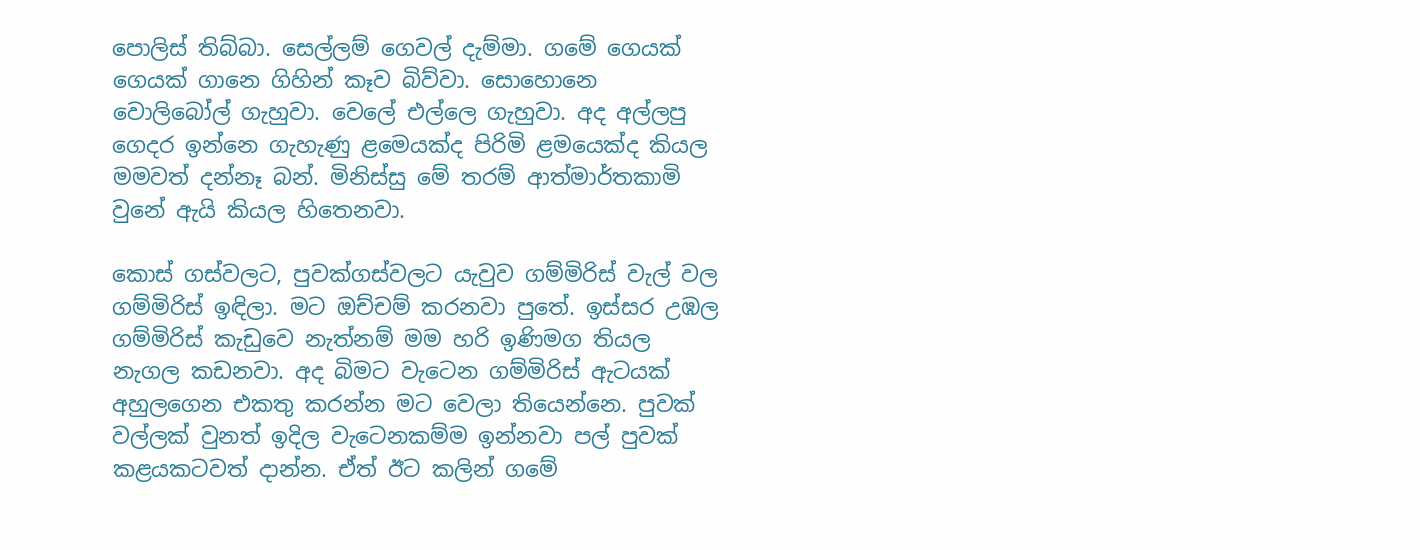පොලිස් තිබ්බා. සෙල්ලම් ගෙවල් දැම්මා. ගමේ ගෙයක් ගෙයක් ගානෙ ගිහින් කෑව බිව්වා. සොහොනෙ වොලිබෝල් ගැහුවා. වෙලේ එල්ලෙ ගැහුවා. අද අල්ලපු ගෙදර ඉන්නෙ ගැහැණු ළමෙයක්ද පිරිමි ළමයෙක්ද කියල මමවත් දන්නෑ බන්. මිනිස්සු මේ තරම් ආත්මාර්තකාමි වුනේ ඇයි කියල හිතෙනවා.

කොස් ගස්වලට, පුවක්ගස්වලට යැවුව ගම්මිරිස් වැල් වල ගම්මිරිස් ඉඳිලා. මට ඔච්චම් කරනවා පුතේ. ඉස්සර උඹල ගම්මිරිස් කැඩුවෙ නැත්නම් මම හරි ඉණිමග තියල නැගල කඩනවා. අද බිමට වැටෙන ගම්මිරිස් ඇටයක් අහුලගෙන එකතු කරන්න මට වෙලා තියෙන්නෙ. පුවක් වල්ලක් වුනත් ඉදිල වැටෙනකම්ම ඉන්නවා පල් පුවක් කළයකටවත් දාන්න. ඒත් ඊට කලින් ගමේ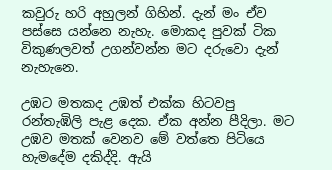කවුරු හරි අහුලන් ගිහින්. දැන් මං ඒව පස්සෙ යන්නෙ නැහැ. මොකද පුවක් ටික විකුණලවත් උගන්වන්න මට දරුවො දැන් නැහැනෙ.

උඹට මතකද උඹත් එක්ක හිටවපු රන්තැඹිලි පැළ දෙක. ඒක අන්න පීදිලා. මට උඹව මතක් වෙනව මේ වත්තෙ පිටියෙ හැමදේම දකිද්දි. ඇයි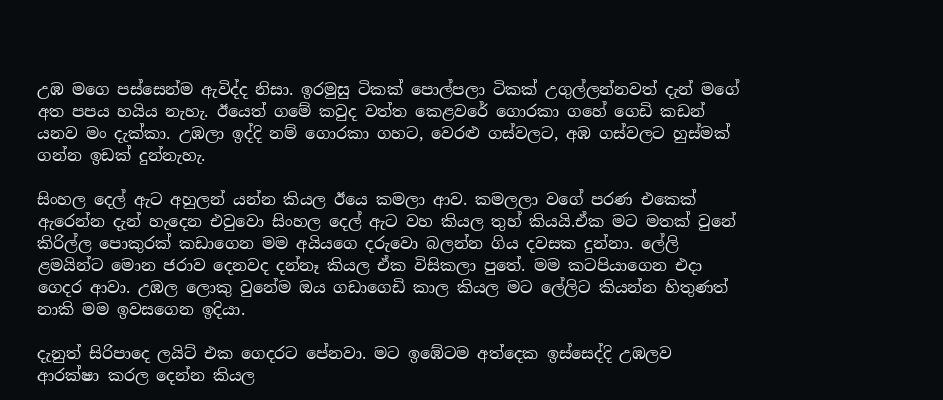උඹ මගෙ පස්සෙන්ම ඇවිද්ද නිසා. ඉරමුසු ටිකක් පොල්පලා ටිකක් උගුල්ලන්නවත් දැන් මගේ අත පපය හයිය නැහැ. ඊයෙත් ගමේ කවුද වත්ත කෙළවරේ ගොරකා ගහේ ගෙඩි කඩන් යනව මං දැක්කා. උඹලා ඉද්දි නම් ගොරකා ගහට, වෙරළු ගස්වලට, අඹ ගස්වලට හුස්මක් ගන්න ඉඩක් දුන්නැහැ.

සිංහල දෙල් ඇට අහුලන් යන්න කියල ඊයෙ කමලා ආව. කමලලා වගේ පරණ එකෙක් ඇරෙන්න දැන් හැදෙන එවුවො සිංහල දෙල් ඇට වහ කියල තුහ් කියයි.ඒක මට මතක් වුනේ කිරිල්ල පොකුරක් කඩාගෙන මම අයියගෙ දරුවො බලන්න ගිය දවසක දුන්නා. ලේලි ළමයින්ට මොන ජරාව දෙනවද දන්නෑ කියල ඒක විසිකලා පුතේ. මම කටපියාගෙන එදා ගෙදර ආවා. උඹල ලොකු වුනේම ඔය ගඩාගෙඩි කාල කියල මට ලේලිට කියන්න හිතුණත් නාකි මම ඉවසගෙන ඉදියා.

දැනුත් සිරිපාදෙ ලයිට් එක ගෙදරට පේනවා. මට ඉඹේටම අත්දෙක ඉස්සෙද්දි උඹලව ආරක්ෂා කරල දෙන්න කියල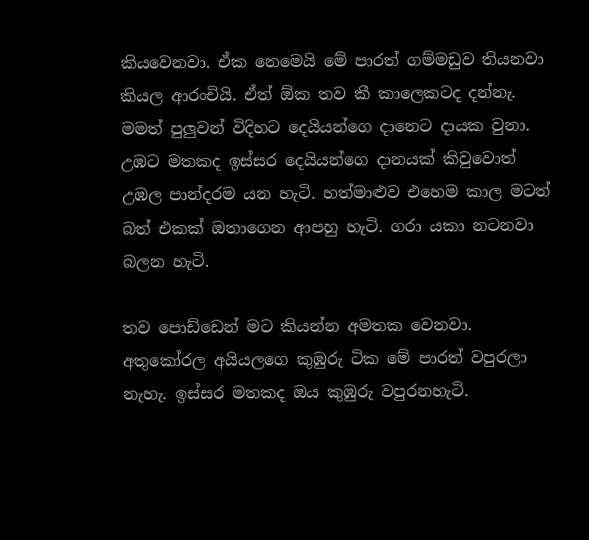කියවෙනවා. ඒක නෙමෙයි මේ පාරත් ගම්මඩුව තියනවා කියල ආරංචියි. ඒත් ඕක තව කී කාලෙකටද දන්නැ. මමත් පුලුවන් විදිහට දෙයියන්ගෙ දානෙට දායක වුනා. උඹට මතකද ඉස්සර දෙයියන්ගෙ දානයක් කිවුවොත් උඹල පාන්දරම යන හැටි. හත්මාළුව එහෙම කාල මටත් බත් එකක් ඔතාගෙන ආපහු හැටි. ගරා යකා නටනවා බලන හැටි.

තව පොඩ්ඩෙන් මට කියන්න අමතක වෙනවා. අතුකෝරල අයියලගෙ කුඹුරු ටික මේ පාරත් වපුරලා නැහැ. ඉස්සර මතකද ඔය කුඹුරු වපුරනහැටි.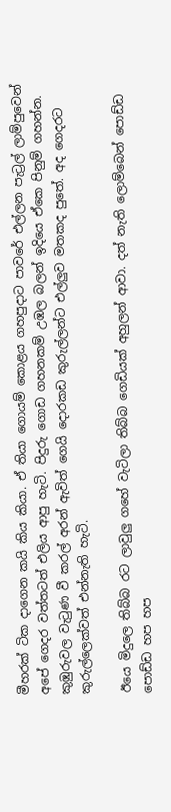මීහරක් ටික දාගෙන කයි කිය කියා. ඒ තියා ගොයම් කොළය ගහපුදාට පාවරේ එල්ලන පැට්‍රල් ලාම්පුවෙන් අපේ ගෙදර වත්තටත් එලිය ආපු හැටි. පිදුරු ගොඩ ගහනකම් උඹල බලන් ඉදියෙ ඒකෙ පිනුම් ගහන්න. කුඹුරුවල වැටුණ වී කරල් අරන් ඇවිත් ගෙයි දොරකඩ කුරුල්ලන්ට එල්ලුව මතකද පුතේ. අද ගෙදරට කුරුල්ලෙක්වත් එන්නැති හැටි.

ඊයෙ මිදුලෙ තිබ්බ රට ලාවුලු ගහේ වැටිලා තිබ්බ ගෙඩියක් අහුලන් ආවා. දත් නැති ලොම්බෙන් පොඩ්ඩ පොඩ්ඩ හප හප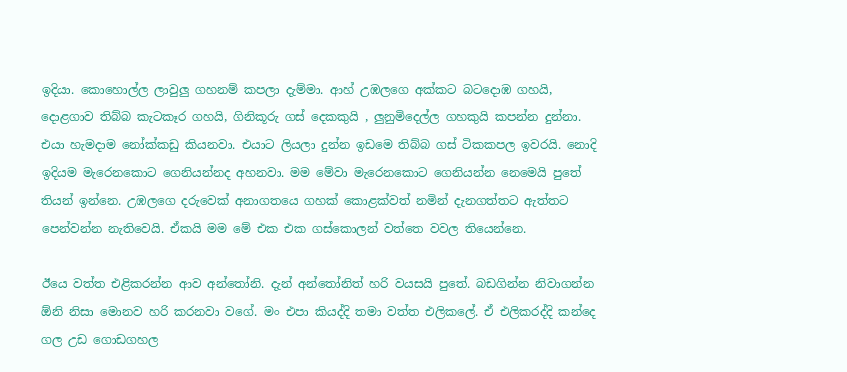ඉදියා. කොහොල්ල ලාවුලු ගහනම් කපලා දැම්මා. ආහ් උඹලගෙ අක්කට බටදොඹ ගහයි, දොළගාව තිබ්බ කැටකෑර ගහයි, ගිනිකූරු ගස් දෙකකුයි , ලුනුමිදෙල්ල ගහකුයි කපන්න දුන්නා. එයා හැමදාම නෝක්කඩු කියනවා. එයාට ලියලා දුන්න ඉඩමෙ තිබ්බ ගස් ටිකකපල ඉවරයි. නොදි ඉදියම මැරෙනකොට ගෙනියන්නද අහනවා. මම මේවා මැරෙනකොට ගෙනියන්න නෙමෙයි පුතේ තියන් ඉන්නෙ. උඹලගෙ දරුවෙක් අනාගතයෙ ගහක් කොළක්වත් නමින් දැනගත්තට ඇත්තට පෙන්වන්න නැතිවෙයි. ඒකයි මම මේ එක එක ගස්කොලන් වත්තෙ වවල තියෙන්නෙ.

ඊයෙ වත්ත එළිකරන්න ආව අන්තෝනි. දැන් අන්තෝනිත් හරි වයසයි පුතේ. බඩගින්න නිවාගන්න ඕනි නිසා මොනව හරි කරනවා වගේ. මං එපා කියද්දි තමා වත්ත එලිකලේ. ඒ එලිකරද්දි කන්දෙ ගල උඩ ගොඩගහල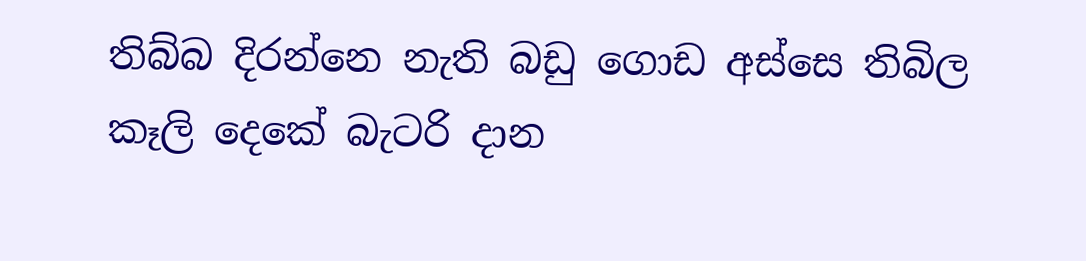තිබ්බ දිරන්නෙ නැති බඩු ගොඩ අස්සෙ තිබිල කෑලි දෙකේ බැටරි දාන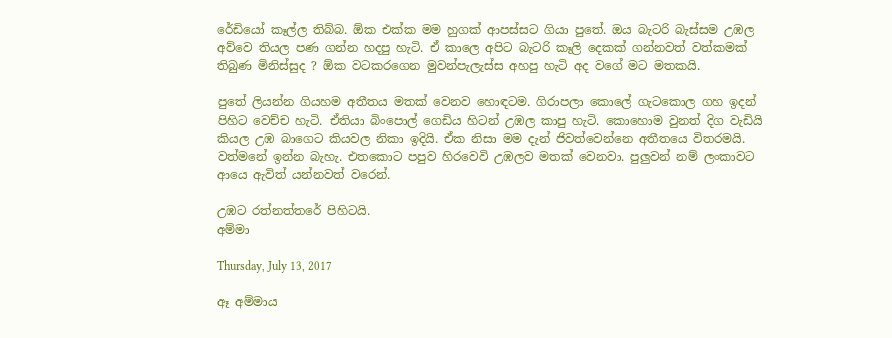රේඩියෝ කෑල්ල තිබ්බ. ඕක එක්ක මම හුගක් ආපස්සට ගියා පුතේ. ඔය බැටරි බැස්සම උඹල අව්වෙ තියල පණ ගන්න හදපු හැටි. ඒ කාලෙ අපිට බැටරි කෑලි දෙකක් ගන්නවත් වත්කමක් තිබුණ මිනිස්සුද ? ඕක වටකරගෙන මුවන්පැලැස්ස අහපු හැටි අද වගේ මට මතකයි.

පුතේ ලියන්න ගියහම අතීතය මතක් වෙනව හොඳටම. ගිරාපලා කොලේ ගැටකොල ගහ ඉදන් පිහිට වෙච්ච හැටි. ඒතියා බිංපොල් ගෙඩිය හිටන් උඹල කාපු හැටි. කොහොම වුනත් දිග වැඩියි කියල උඹ බාගෙට කියවල නිකා ඉදියි. ඒක නිසා මම දැන් ජිවත්වෙන්නෙ අතීතයෙ විතරමයි. වත්මනේ ඉන්න බැහැ. එතකොට පපුව හිරවෙවි උඹලව මතක් වෙනවා. පුලුවන් නම් ලංකාවට ආයෙ ඇවිත් යන්නවත් වරෙන්.

උඹට රත්නත්තරේ පිහිටයි.
අම්මා

Thursday, July 13, 2017

ඈ අම්මාය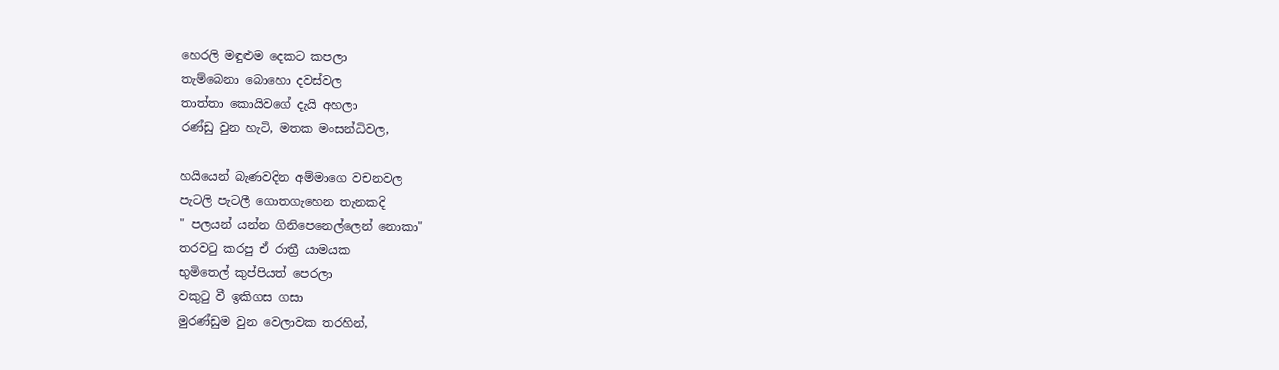හෙරලි මඳුළුම දෙකට කපලා
තැම්බෙනා බොහො දවස්වල
තාත්තා කොයිවගේ දැයි අහලා
රණ්ඩු වුන හැටි, මතක මංසන්ධිවල,

හයියෙන් බැණවදින අම්මාගෙ වචනවල
පැටලි පැටලී ගොතගැහෙන තැනකදි
" පලයන් යන්න ගිනිපෙනෙල්ලෙන් නොකා"
තරවටු කරපු ඒ රාත්‍රී යාමයක
භුමිතෙල් කුප්පියත් පෙරලා
වකුටු වී ඉකිගස ගසා
මුරණ්ඩුම වුන වෙලාවක තරහින්,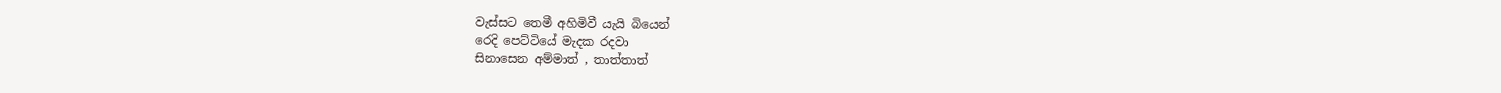වැස්සට තෙමී අහිමිවී යැයි බියෙන්
රෙදි පෙට්ටියේ මැදක රදවා
සිනාසෙන අම්මාත් , තාත්තාත්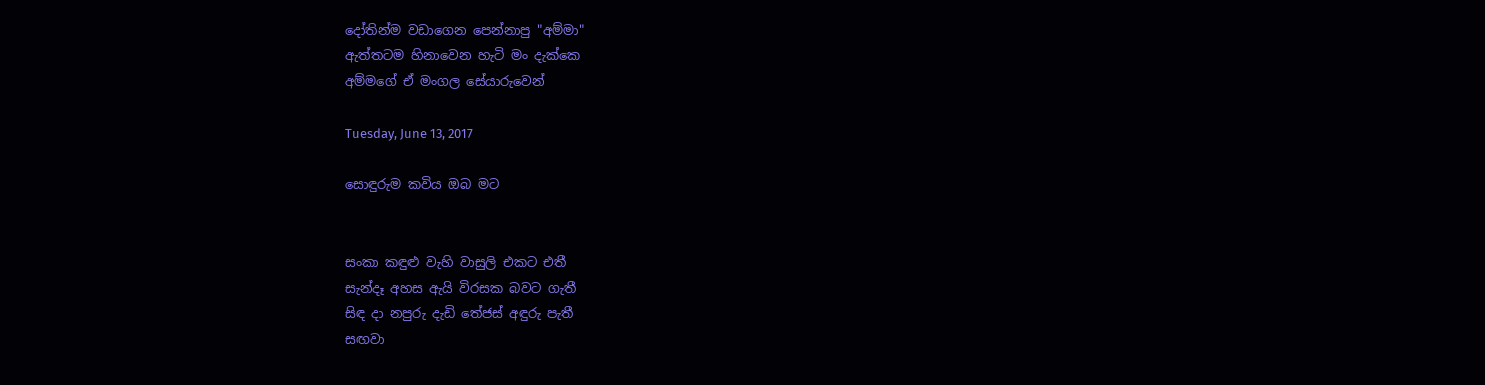දෝතින්ම වඩාගෙන පෙන්නාපු "අම්මා"
ඇත්තටම හිනාවෙන හැටි මං දැක්කෙ
අම්මගේ ඒ මංගල සේයාරුවෙන්

Tuesday, June 13, 2017

සොඳුරුම කවිය ඔබ මට


සංකා කඳුළු වැහි වාසුලි එකට එතී
සැන්දෑ අහස ඇයි විරසක බවට ගැතී
සිඳ දා නපුරු දැඩි තේජස් අඳුරු පැතී
සඟවා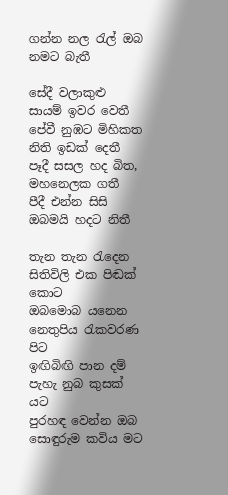ගන්න නල රැල් ඔබ නමට බැතී

සේදී වලාකුළු සායම් ඉවර වෙතී
පේවී නුඹට මිහිකත නිති ඉඩක් දෙතී
පෑදී සසල හද බිත, මහනෙලක ගතී
පීදී එන්න සිසි ඔබමයි හදට නිතී

තැන තැන රැදෙන සිතිවිලි එක පිඬක් කොට
ඔබමොබ යනෙන නෙතුපිය රැකවරණ පිට
ඉඟිබිඟි පාන දම් පැහැ නුබ කුසක් යට
පුරහඳ වෙන්න ඔබ සොඳුරුම කවිය මට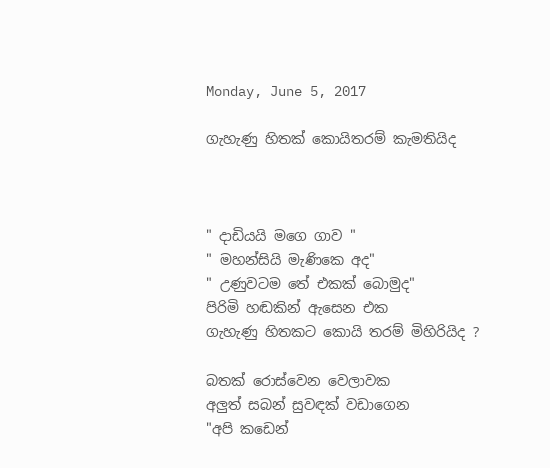Monday, June 5, 2017

ගැහැණු හිතක් කොයිතරම් කැමතියිද



" දාඩියයි මගෙ ගාව "
" මහන්සියි මැණිකෙ අද"
" උණුවටම තේ එකක් බොමුද"
පිරිමි හඬකින් ඇසෙන එක
ගැහැණු හිතකට කොයි තරම් මිහිරියිද ?

බතක් රොස්වෙන වෙලාවක
අලුත් සබන් සුවඳක් වඩාගෙන
"අපි කඩෙන්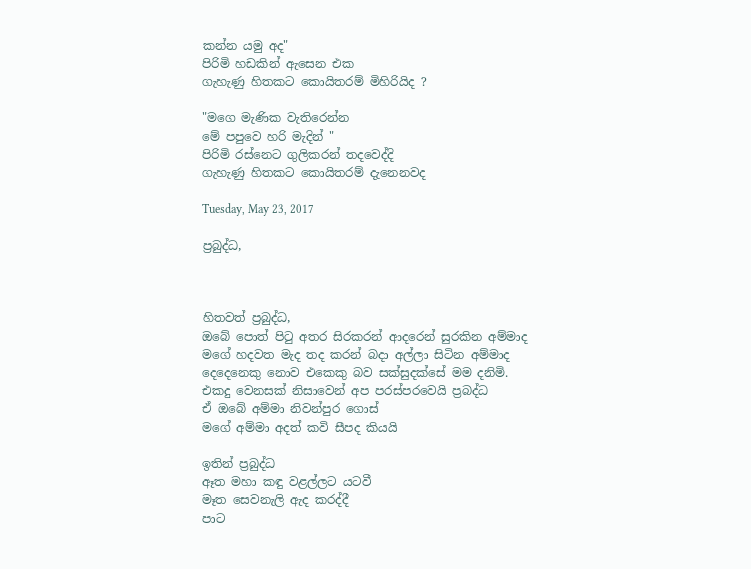කන්න යමු අද"
පිරිමි හඩකින් ඇසෙන එක
ගැහැණු හිතකට කොයිතරම් මිහිරියිද ?

"මගෙ මැණික වැතිරෙන්න
මේ පපුවෙ හරි මැදින් "
පිරිමි රස්නෙට ගුලිකරන් තදවෙද්දි
ගැහැණු හිතකට කොයිතරම් දැනෙනවද

Tuesday, May 23, 2017

ප්‍රබුද්ධ,



හිතවත් ප්‍රබුද්ධ,
ඔබේ පොත් පිටු අතර සිරකරන් ආදරෙන් සුරකින අම්මාද
මගේ හදවත මැද තද කරන් බදා අල්ලා සිටින අම්මාද
දෙදෙනෙකු නොව එකෙකු බව සක්සුදක්සේ මම දනිමි.
එකදු වෙනසක් නිසාවෙන් අප පරස්පරවෙයි ප්‍රබද්ධ
ඒ ඔබේ අම්මා නිවන්පුර ගොස්
මගේ අම්මා අදත් කවි සීපද කියයි

ඉතින් ප්‍රබුද්ධ
ඈත මහා කඳු වළල්ලට යටවී
මෑත සෙවනැලි ඇද කරද්දී
පාට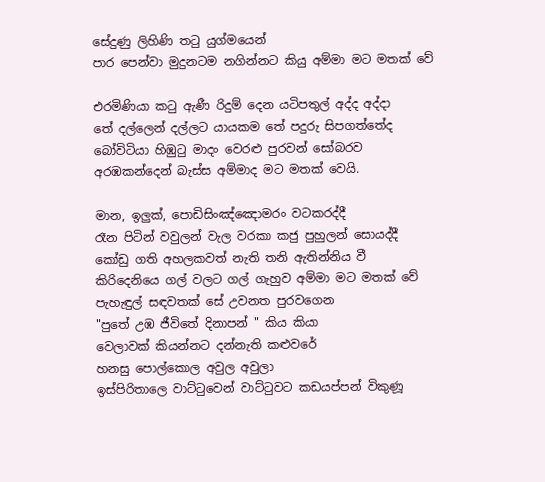සේදුණු ලිහිණි තටු යුග්මයෙන්
පාර පෙන්වා මුදුනටම නගින්නට කියු අම්මා මට මතක් වේ

එරමිණියා කටු ඇණී රිදුම් දෙන යටිපතුල් අද්ද අද්දා
තේ දල්ලෙන් දල්ලට යායකම තේ පදුරු සිපගත්තේද
බෝවිටියා හිඹුටු මාදං වෙරළු පුරවන් සෝබරව
අරඹකන්දෙන් බැස්ස අම්මාද මට මතක් වෙයි.

මාන, ඉලුක්, පොඩිසිංඤ්ඤොමරං වටකරද්දී
රෑන පිටින් වවුලන් වැල වරකා කජු පුහුලන් සොයද්දී
කෝඩු ගති අහලකවත් නැති තනි ඇතින්නිය වී
කිරිදෙනියෙ ගල් වලට ගල් ගැහුව අම්මා මට මතක් වේ
පැහැඳුල් සඳවතක් සේ උවනත පුරවගෙන
"පුතේ උඹ ජීවිතේ දිනාපන් " කිය කියා
වෙලාවක් කියන්නට දන්නැති කළුවරේ
හනසු පොල්කොල අවුල අවුලා
ඉස්පිරිතාලෙ වාට්ටුවෙන් වාට්ටුවට කඩයප්පන් විකුණූ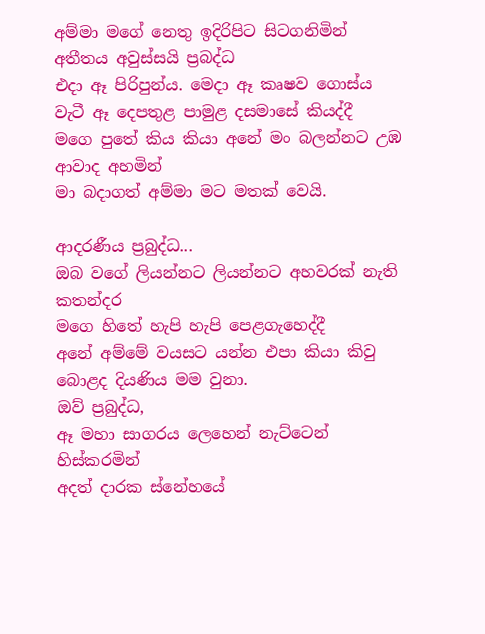අම්මා මගේ නෙතු ඉදිරිපිට සිටගනිමින් අතීතය අවුස්සයි ප්‍රබද්ධ
එදා ඈ පිරිපුන්ය. මෙදා ඈ කෘෂව ගොස්ය
වැටී ඈ දෙපතුළ පාමුළ දසමාසේ කියද්දී
මගෙ පුතේ කිය කියා අනේ මං බලන්නට උඹ ආවාද අහමින්
මා බදාගත් අම්මා මට මතක් වෙයි.

ආදරණීය ප්‍රබුද්ධ...
ඔබ වගේ ලියන්නට ලියන්නට අහවරක් නැති කතන්දර
මගෙ හිතේ හැපි හැපි පෙළගැහෙද්දී
අනේ අම්මේ වයසට යන්න එපා කියා කිවු
බොළද දියණිය මම වුනා.
ඔව් ප්‍රබුද්ධ,
ඈ මහා සාගරය ලෙහෙන් නැට්ටෙන් හිස්කරමින්
අදත් දාරක ස්නේහයේ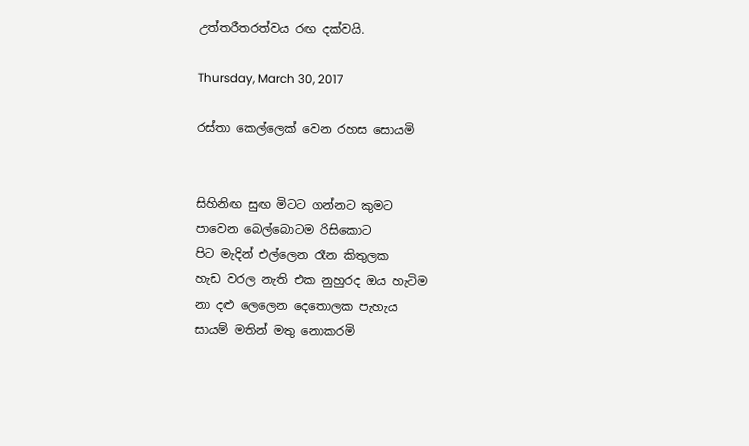උත්තරීතරත්වය රඟ දක්වයි.

Thursday, March 30, 2017

රස්තා කෙල්ලෙක් වෙන රහස සොයමි


සිහිනිඟ සුඟ මිටට ගන්නට කුමට
පාවෙන බෙල්බොටම රිසිකො‍ට
පිට මැදින් එල්ලෙන රෑන කිතුලක
හැඩ වරල නැති එක නුහුරද ඔය හැටිම
නා දළු ලෙලෙන දෙතොලක පැහැය
සායම් මතින් මතු නොකරමි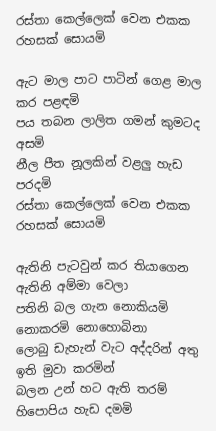රස්තා කෙල්ලෙක් වෙන එකක රහසක් සොයමි

ඇට මාල පාට පාටින් ගෙළ මාල කර පළඳමි
පය තබන ලාලිත ගමන් කුමටද අසමි
නීල පීත නූලකින් වළලු හැඩ පරදමි
රස්තා කෙල්ලෙක් වෙන එකක රහසක් සොයමි

ඇතිනි පැටවුන් කර තියාගෙන ඇතිනි අම්මා වෙලා
පතිනි බල ගැන නොකියමි නොකරමි නොහොබිනා
ලොබු ඩැහැන් වැට අද්දරින් අතු ඉති මුවා කරමින්
බලන උන් හට ඇති තරම් හිපොපිය හැඩ දමමි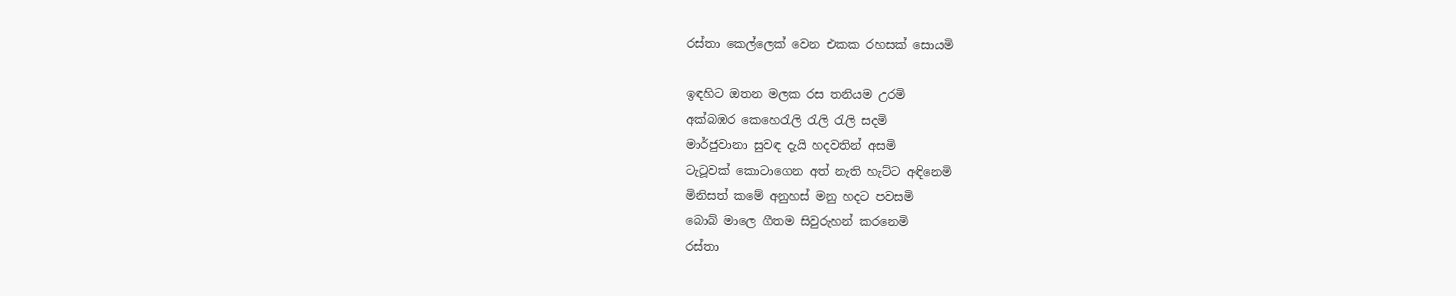රස්තා කෙල්ලෙක් වෙන එකක රහසක් සොයමි

ඉඳහිට ඔතන මලක රස තනියම උරමි
අක්බඹර කෙහෙරැලි රැලි රැලි සදමි
මාර්ජුවානා සුවඳ දැයි හදවතින් අසමි
ටැටූවක් කොටාගෙන අත් නැති හැට්ට අඳිනෙමි
මිනිසත් කමේ අනුහස් මනු හදට පවසමි
බොබ් මාලෙ ගීතම සිවුරුහන් කරනෙමි
රස්තා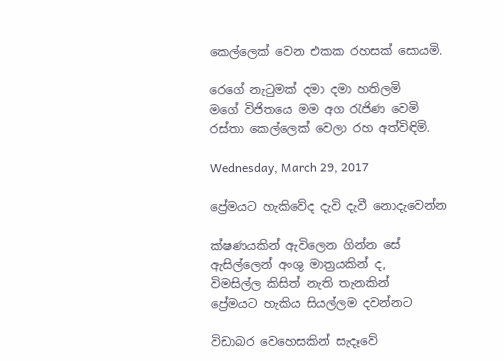කෙල්ලෙක් වෙන එකක රහසක් සොයමි.

රෙගේ නැටුමක් දමා දමා හතිලමි
මගේ විජිතයෙ මම අග රැජිණ වෙමි
රස්තා කෙල්ලෙක් වෙලා රහ අත්විඳිමි.

Wednesday, March 29, 2017

ප්‍රේමයට හැකිවේද දැවි දැවී නොදැවෙන්න

ක්ෂණයකින් ඇවිලෙන ගින්න සේ
ඇසිල්ලෙන් අංශු මාත්‍රයකින් ද,
විමසිල්ල කිසිත් නැති තැනකින්
ප්‍රේමයට හැකිය සියල්ලම දවන්නට

විඩාබර වෙහෙසකින් සැදෑවේ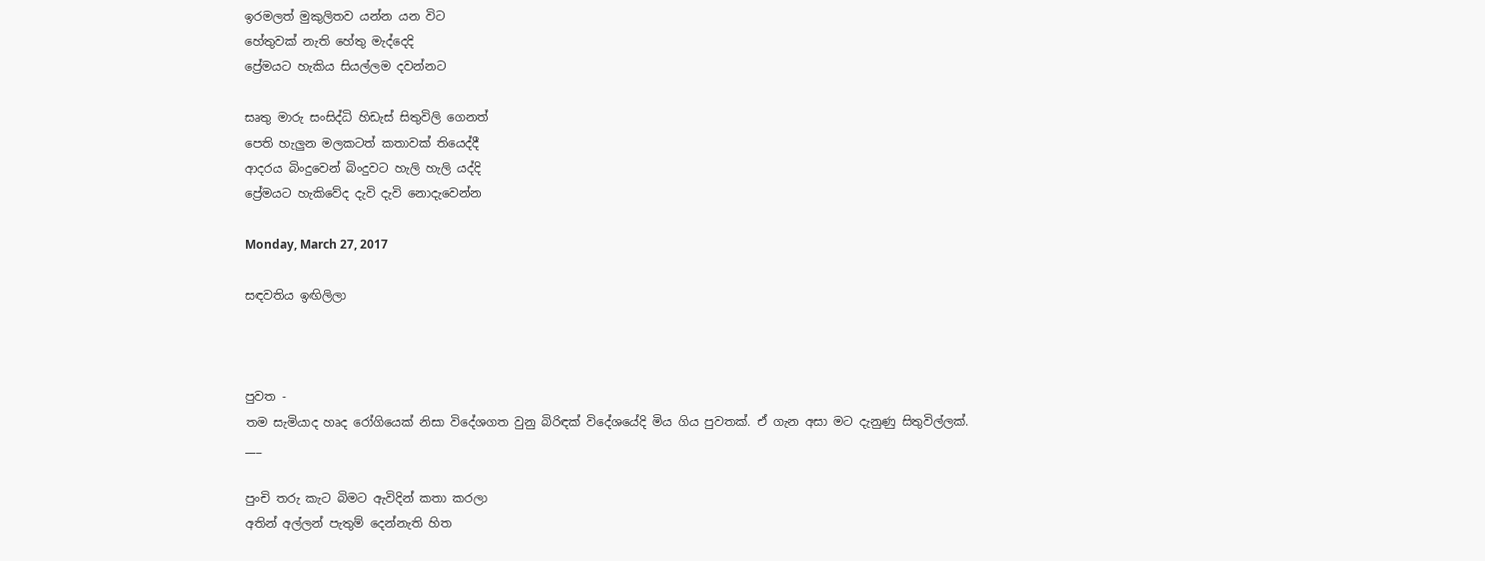ඉරමලත් මුකුලිතව යන්න යන විට
හේතුවක් නැති හේතු මැද්දෙදි
ප්‍රේමයට හැකිය සියල්ලම දවන්නට

සෘතු මාරු සංසිද්ධි හිඩැස් සිතුවිලි ගෙනත්
පෙති හැලුන මලකටත් කතාවක් තියෙද්දී
ආදරය බිංදුවෙන් බිංදුවට හැලි හැලි යද්දි
ප්‍රේමයට හැකිවේද දැවි දැවි නොදැවෙන්න

Monday, March 27, 2017

සඳවතිය ඉඟිලිලා



පුවත -
තම සැමියාද හෘද රෝගියෙක් නිසා විදේශගත වුනු බිරිඳක් විදේශයේදි මිය ගිය පුවතක්. ඒ ගැන අසා මට දැනුණු සිතුවිල්ලක්.
___

පුංචි තරු කැට බිමට ඇවිදින් කතා කරලා
අතින් අල්ලන් පැතුම් දෙන්නැති හිත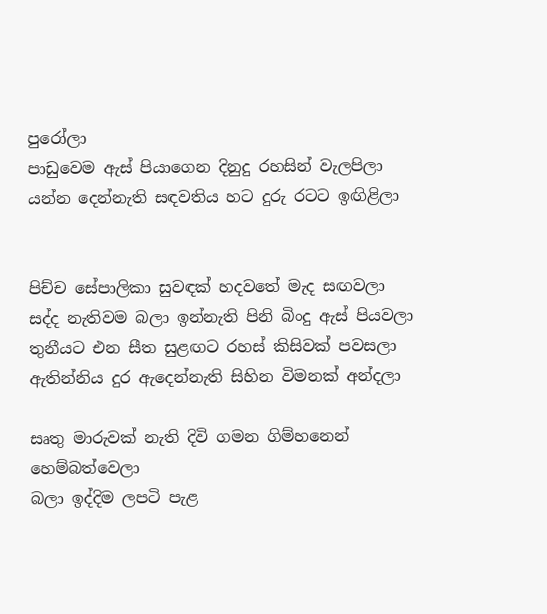පුරෝලා
පාඩුවෙම ඇස් පියාගෙන දිනුදු රහසින් වැලපිලා
යන්න දෙන්නැති සඳවතිය හට දුරු රටට ඉඟිළිලා


පිච්ච සේපාලිකා සුවඳක් හදවතේ මැද සඟවලා
සද්ද නැතිවම බලා ඉන්නැති පිනි බිංදු ඇස් පියවලා
තුනීයට එන සීත සුළඟට රහස් කිසිවක් පවසලා
ඇතින්නිය දුර ඇදෙන්නැති සිහින විමනක් අන්දලා

සෘතු මාරුවක් නැති දිවි ගමන ගිම්හනෙන් හෙම්බත්වෙලා
බලා ඉද්දිම ලපටි පැළ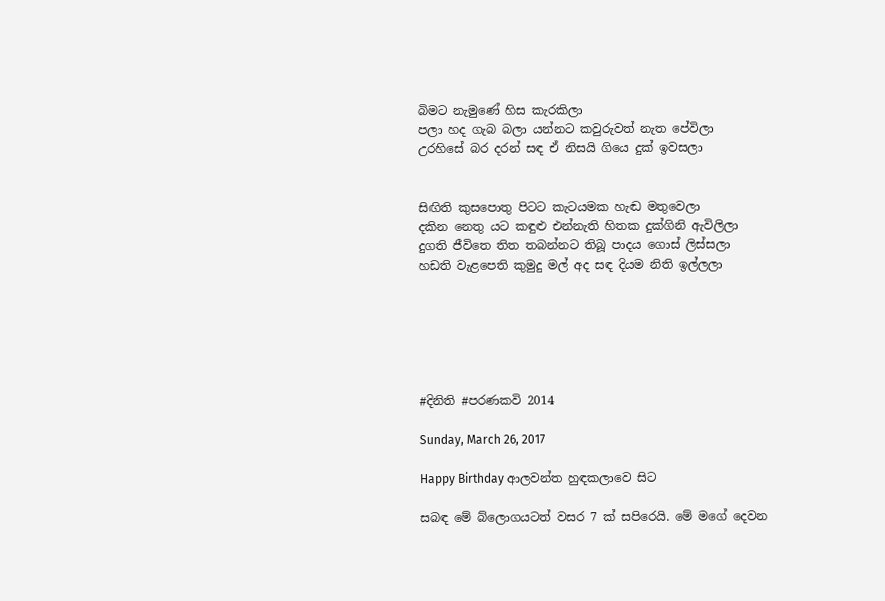බිමට නැමුණේ හිස කැරකිලා
පලා හද ගැබ බලා යන්නට කවුරුවත් නැත පේවිලා
උරහිසේ බර දරන් සඳ ඒ නිසයි ගියෙ දුක් ඉවසලා


සිඟිති කුසපොතු පිටට කැටයමක හැඬ මතුවෙලා
දකින නෙතු යට කඳුළු එන්නැති හිතක දුක්ගිනි ඇවිලිලා
දුගති ජීවිතෙ තිත තබන්නට තිබූ පාදය ගොස් ලිස්සලා
හඩති වැළපෙති කුමුදු මල් අද සඳ දියම නිති ඉල්ලලා






#දිනිති #පරණකවි 2014

Sunday, March 26, 2017

Happy Birthday ආලවන්ත හුඳකලාවෙ සිට

සබඳ මේ බ්ලොගයටත් වසර 7 ක් සපිරෙයි. මේ මගේ දෙවන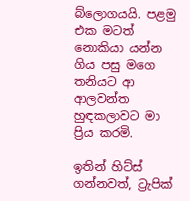බ්ලොගයයි. පළමු එක මටත් නොකියා යන්න ගිය පසු මගෙ තනියට ආ ආලවන්ත හුඳකලාවට මා ප්‍රිය කරමි.

ඉතින් හිට්ස් ගන්නවත්, ට්‍රැපික්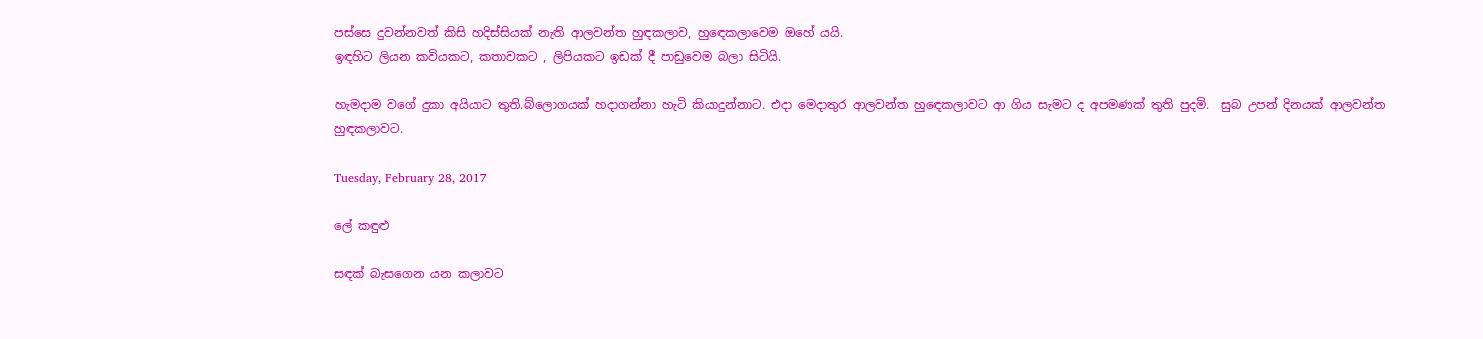පස්සෙ දුවන්නවත් කිසි හදිස්සියක් නැති ආලවන්ත හුඳකලාව, හුඳෙකලාවෙම ඔහේ යයි.
ඉඳහිට ලියන කවියකට, කතාවකට , ලිපියකට ඉඩක් දී පාඩුවෙම බලා සිටියි.

හැමදාම වගේ දුකා අයියාට තුති.බ්ලොගයක් හදාගන්නා හැටි කියාදුන්නාට. එදා මෙදාතුර ආලවන්ත හුඳෙකලාවට ආ ගිය සැමට ද අපමණක් තුති පුදමි.  සුබ උපන් දිනයක් ආලවන්ත හුඳකලාවට.

Tuesday, February 28, 2017

ලේ කඳුළු

සඳක් බැසගෙන යන කලාවට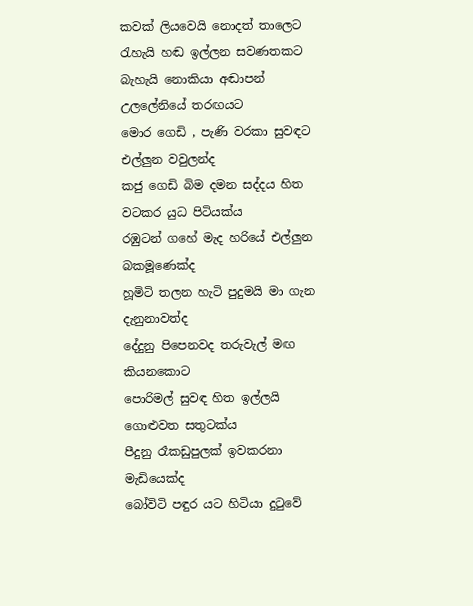කවක් ලියවෙයි නොදත් තාලෙට
රැහැයි හඬ ඉල්ලන සවණතකට
බැහැයි නොකියා අඬාපන් උලලේනියේ තරඟයට
මොර ගෙඩි , පැණි වරකා සුවඳට එල්ලුන වවුලන්ද
කජු ගෙඩි බිම දමන සද්දය හිත වටකර යුධ පිටියක්ය
රඹුටන් ගහේ මැද හරියේ එල්ලුන බකමූණෙක්ද
හූමිටි තලන හැටි පුදුමයි මා ගැන දැනුනාවත්ද
දේදුනු පිපෙනවද තරුවැල් මඟ කියනකොට
පොරිමල් සුවඳ හිත ඉල්ලයි ගොළුවත සතුටක්ය
පීදුනු රෑකඩුපුලක් ඉවකරනා මැඩියෙක්ද
බෝවිටි පඳුර යට හිටියා දුටුවේ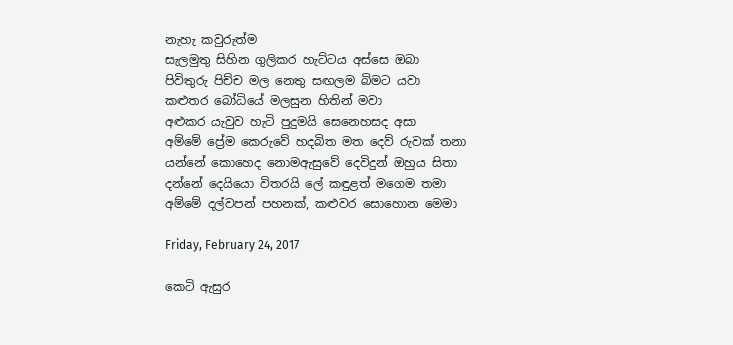නැහැ කවුරුත්ම
සැලමුතු සිහින ගුලිකර හැට්ටය අස්සෙ ඔබා
පිවිතුරු පිච්ච මල නෙතු සඟලම බිමට යවා
කළුතර බෝධියේ මලසුන හිතින් මවා
අළුකර යැවුව හැටි පුදුමයි සෙනෙහසද අසා
අම්මේ ප්‍රේම කෙරුවේ හදබිත මත දෙව් රුවක් තනා
යන්නේ කොහෙද නොමඇසුවේ දෙවිදුන් ඔහුය සිතා
දන්නේ දෙයියො විතරයි ලේ කඳුළත් මගෙම තමා
අම්මේ දල්වපන් පහනක්, කළුවර සොහොන මෙමා

Friday, February 24, 2017

කෙටි ඇසුර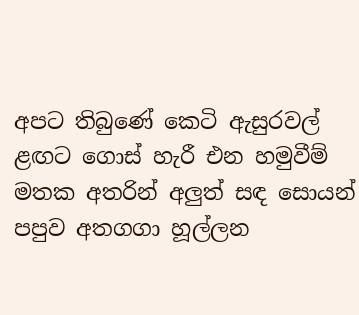අපට තිබුණේ කෙටි ඇසුරවල්
ළඟට ගොස් හැරී එන හමුවීම්
මතක අතරින් අලුත් සඳ සොයන්
පපුව අතගගා හූල්ලන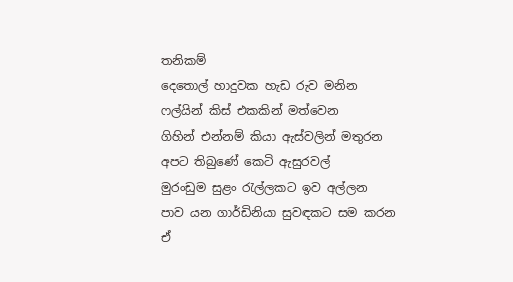තනිකම්
දෙතොල් හාදුවක හැඩ රුව මනින
ෆල්යින් කිස් එකකින් මත්වෙන
ගිහින් එන්නම් කියා ඇස්වලින් මතුරන
අපට තිබුණේ කෙටි ඇසුරවල්
මුරංඩුම සුළං රැල්ලකට ඉව අල්ලන
පාව යන ගාර්ඩිනියා සුවඳකට සම කරන
ඒ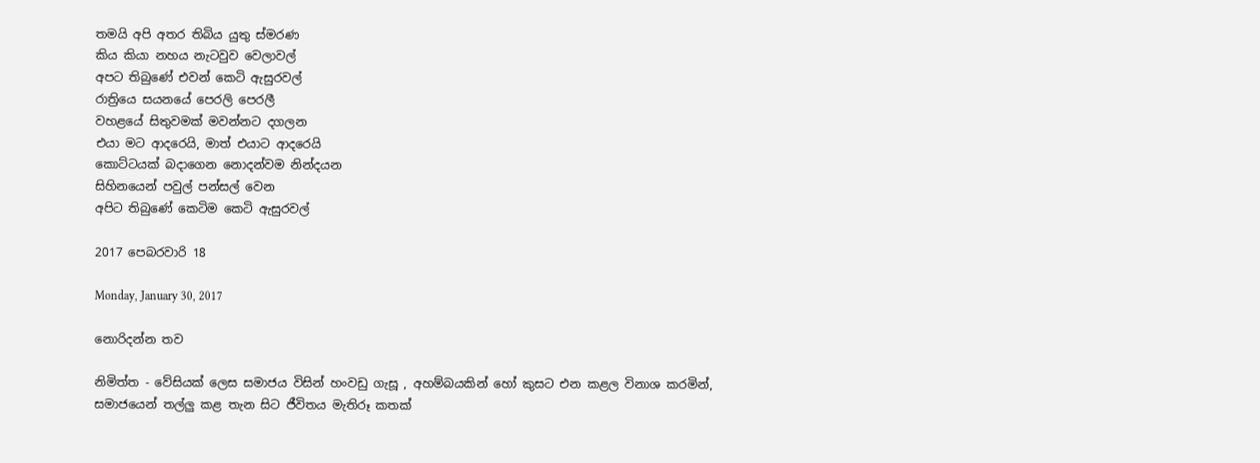තමයි අපි අතර තිබිය යුතු ස්මරණ
කිය කියා නහය නැටවුව වෙලාවල්
අපට තිබුණේ එවන් කෙටි ඇසුරවල්
රාත්‍රියෙ සයනයේ පෙරලි පෙරලී
වහළයේ සිතුවමක් මවන්නට දගලන
එයා මට ආදරෙයි, මාත් එයාට ආදරෙයි
කොට්ටයක් බදාගෙන නොදන්වම නින්දයන
සිහිනයෙන් පවුල් පන්සල් වෙන
අපිට තිබුණේ කෙටිම කෙටි ඇසුරවල්

2017 පෙබරවාරි 18

Monday, January 30, 2017

නොරිදන්න තව

නිමිත්ත - වේසියක් ලෙස සමාජය විසින් හංවඩු ගැසූ , අහම්බයකින් හෝ කුසට එන කළල විනාශ කරමින්, සමාජයෙන් තල්ලු කළ තැන සිට ජීවිතය මැතිරූ කතක්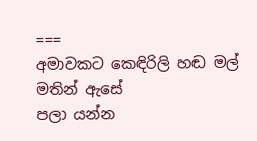===
අමාවකට කෙඳිරිලි හඬ මල් මතින් ඇසේ
පලා යන්න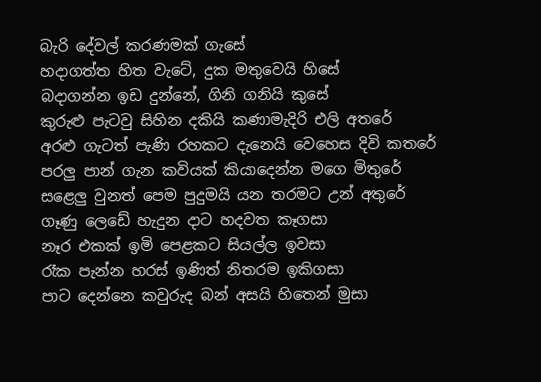බැරි දේවල් කරණමක් ගැසේ
හදාගත්ත හිත වැටේ, දුක මතුවෙයි හිසේ
බදාගන්න ඉඩ දුන්නේ, ගිනි ගනියි කුසේ
කුරුළු පැටවු සිහින දකියි කණාමැදිරි එලි අතරේ
අරළු ගැටත් පැණි රහකට දැනෙයි වෙහෙස දිවි කතරේ
පරලු පාන් ගැන කවියක් කියාදෙන්න මගෙ මිතුරේ
සළෙලු වුනත් පෙම පුදුමයි යන තරමට උන් අතුරේ
ගෑණු ලෙඩේ හැදුන දාට හදවත කෑගසා
නෑර එකක් ඉමි පෙළකට සියල්ල ඉවසා
රෑක පැන්න හරස් ඉණිත් නිතරම ඉකිගසා
පාට දෙන්නෙ කවුරුද බන් අසයි හිතෙන් මුසා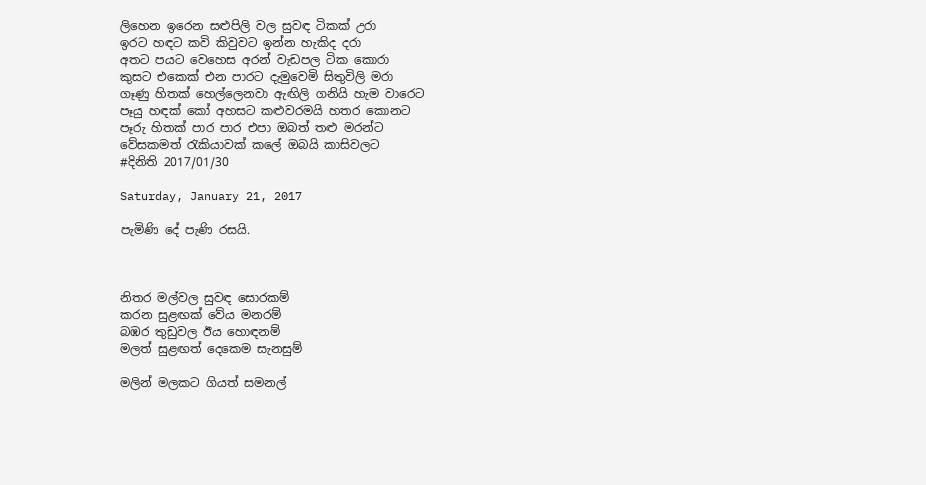ලිහෙන ඉරෙන ස‍ළුපිලි වල සුවඳ ටිකක් උරා
ඉරට හඳට කවි කිවුවට ඉන්න හැකිද දරා
අතට පයට වෙහෙස අරන් වැඩපල ටික කොරා
කුසට එකෙක් එන පාරට දැමුවෙමි සිතුවිලි මරා
ගෑණු හිතක් හෙල්ලෙනවා ඇඟිලි ගනියි හැම වාරෙට
පෑයු හඳක් කෝ අහසට කළුවරමයි හතර කොනට
පෑරු හිතක් පාර පාර එපා ඔබත් තළු මරන්ට
වේසකමත් රැකියාවක් කලේ ඔබයි කාසිවලට
#දිනිති 2017/01/30

Saturday, January 21, 2017

පැමිණි දේ පැණි රසයි.



නිතර මල්වල සුවඳ සොරකම්
කරන සුළඟක් වේය මනරම්
බඹර තුඩුවල ඊය හොඳනම්
මලත් සුළඟත් දෙකෙම සැනසුම්

මලින් මලකට ගියත් සමනල්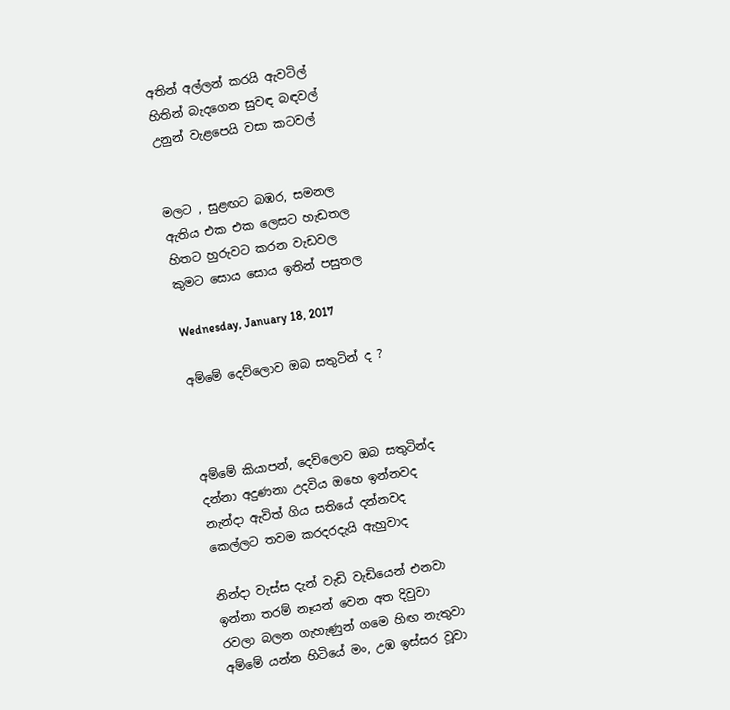අතින් අල්ලන් කරයි ඇවටිල්
හිතින් බැදගෙන සුවඳ බඳවල්
උනුන් වැළපෙයි වසා කටවල්


මලට , සුළඟට බඹර, සමනල
ඇතිය එක එක ලෙසට හැඩතල
හිතට හුරුවට කරන වැඩවල
කුමට සොය සොය ඉතින් පසුතල

Wednesday, January 18, 2017

අම්මේ දෙව්ලොව ඔබ සතුටින් ද ?



අම්මේ කියාපන්, දෙව්ලොව ඔබ සතුටින්ද
දන්නා අදුණනා උදවිය ඔහෙ ඉන්නවද
නැන්දා ඇවිත් ගිය සතියේ දන්නවද
කෙල්ලට තවම කරදරදැයි ඇහුවාද

නින්දා වැස්ස දැන් වැඩි වැඩියෙන් එනවා
ඉන්නා තරම් නෑයන් වෙන අත දිවුවා
රවලා බලන ගැහැණුන් ගමෙ හිඟ නැතුවා
අම්මේ යන්න හිටියේ මං, උඹ ඉස්සර වූවා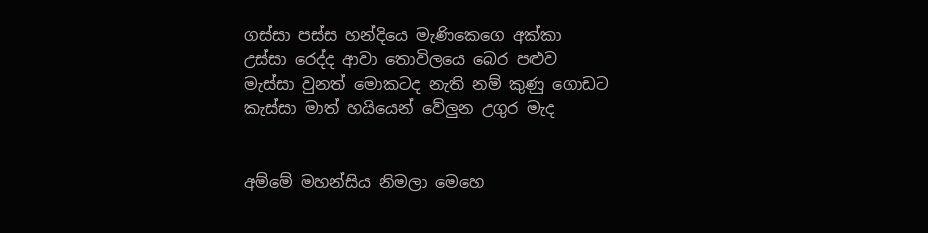ගස්සා පස්ස හන්දියෙ මැණිකෙගෙ අක්කා
උස්සා රෙද්ද ආවා තොවිලයෙ බෙර පළුව
මැස්සා වුනත් මොකටද නැති නම් කුණු ගොඩට
කැස්සා මාත් හයියෙන් වේලුන උගුර මැද


අම්මේ මහන්සිය නිමලා මෙහෙ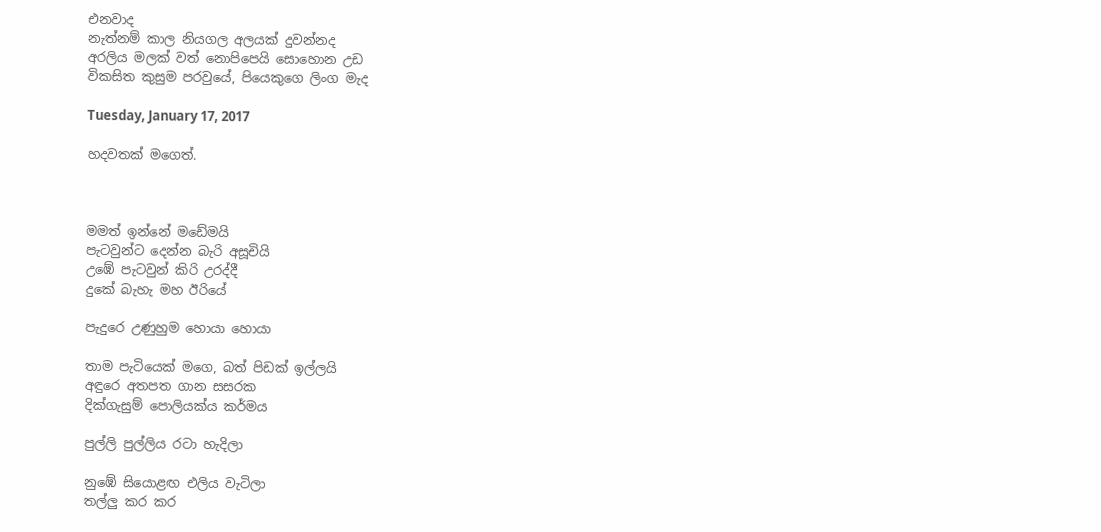එනවාද
නැත්නම් කාල නියගල අලයක් දුවන්නද
අරලිය මලක් වත් නොපිපෙයි සොහොන උඩ
විකසිත කුසුම පරවුයේ, පියෙකුගෙ ලිංග මැද

Tuesday, January 17, 2017

හදවතක් මගෙත්.



මමත් ඉන්නේ මඩේමයි
පැටවුන්ට දෙන්න බැරි අසූචියි
උඹේ පැටවුන් කිරි උරද්දී
දුකේ බැහැ මහ ඊරියේ

පැදුරෙ උණුහුම හොයා හොයා

තාම පැටියෙක් මගෙ, බත් පිඩක් ඉල්ලයි
අඳුරෙ අතපත ගාන සසරක
දික්ගැසුම් පොලියක්ය කර්මය

පුල්ලි පුල්ලිය රටා හැදිලා

නුඹේ සියොළඟ එලිය වැටිලා
තල්ලු කර කර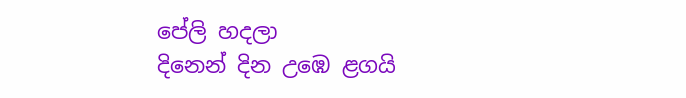පේලි හදලා
දිනෙන් දින උඹෙ ළගයි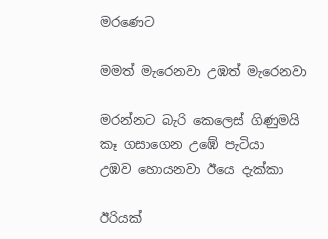මරණෙට

මමත් මැරෙනවා උඹත් මැරෙනවා

මරන්නට බැරි කෙලෙස් ගිණුමයි
කෑ ගසාගෙන උඹේ පැටියා
උඹව හොයනවා ඊයෙ දැක්කා

ඊරියක්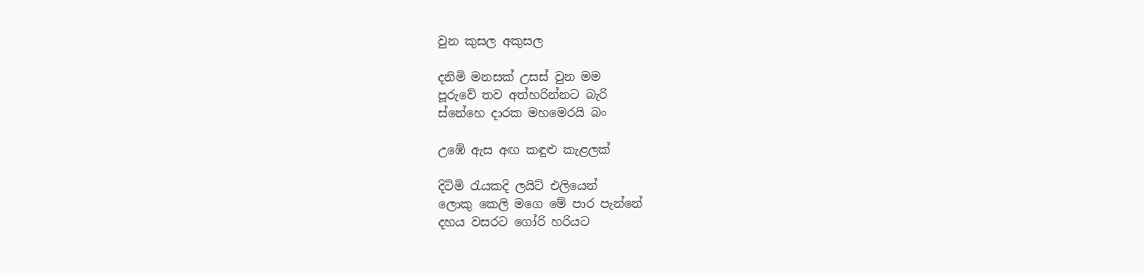වුන කුසල අකුසල

දනිමි මනසක් උසස් වුන මම
පූරුවේ තව අත්හරින්නට බැරි
ස්නේහෙ දාරක මහමෙරයි බං

උඹේ ඇස අඟ කඳුළු කැළලක්

දිටිමි රැයකදි ලයිට් එලියෙන්
ලොකු කෙලි මගෙ මේ පාර පැන්නේ
දහය වසරට ගෝරි හරියට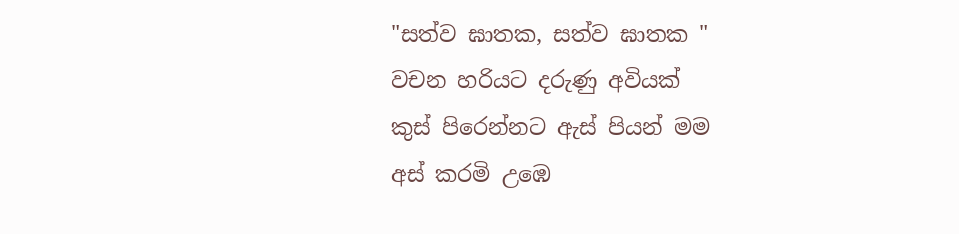"සත්ව ඝාතක, සත්ව ඝාතක "
වචන හරියට දරුණු අවියක්
කුස් පිරෙන්නට ඇස් පියන් මම
අස් කරමි උඹෙ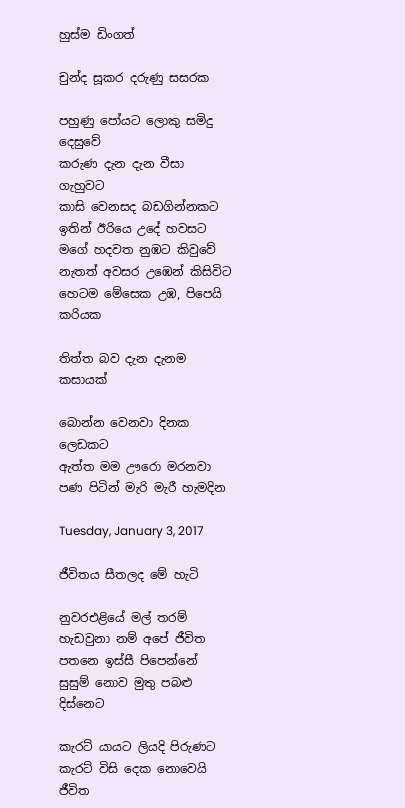හුස්ම ඩිංගත්

චුන්ද සූකර දරුණු සසරක

පහුණු පෝයට ලොකු සමිදු දෙසුවේ
කරුණ දැන දැන වීසා ගැහුවට
කාසි වෙනසද බඩගින්නකට
ඉතින් ඊරියෙ උදේ හවසට
මගේ හදවත නුඹට කිවුවේ
නැතත් අවසර උඹෙන් කිසිවිට
හෙටම මේසෙක උඹ, පිපෙයි කරියක

තිත්ත බව දැන දැනම කසායක්

බොන්න වෙනවා දිනක ලෙඩකට
ඇත්ත මම ඌරො මරනවා
පණ පිටින් මැරි මැරී හැමදින

Tuesday, January 3, 2017

ජීවිතය සීතලද මේ හැටි

නුවරඑළියේ මල් තරම්
හැඩවුනා නම් අපේ ජීවිත
පතනෙ ඉස්සී පිපෙන්නේ
සුසුම් නොව මුතු පබළු දිස්නෙට

කැරට් යායට ලියදි පිරුණට
කැරට් විසි දෙක නොවෙයි ජීවිත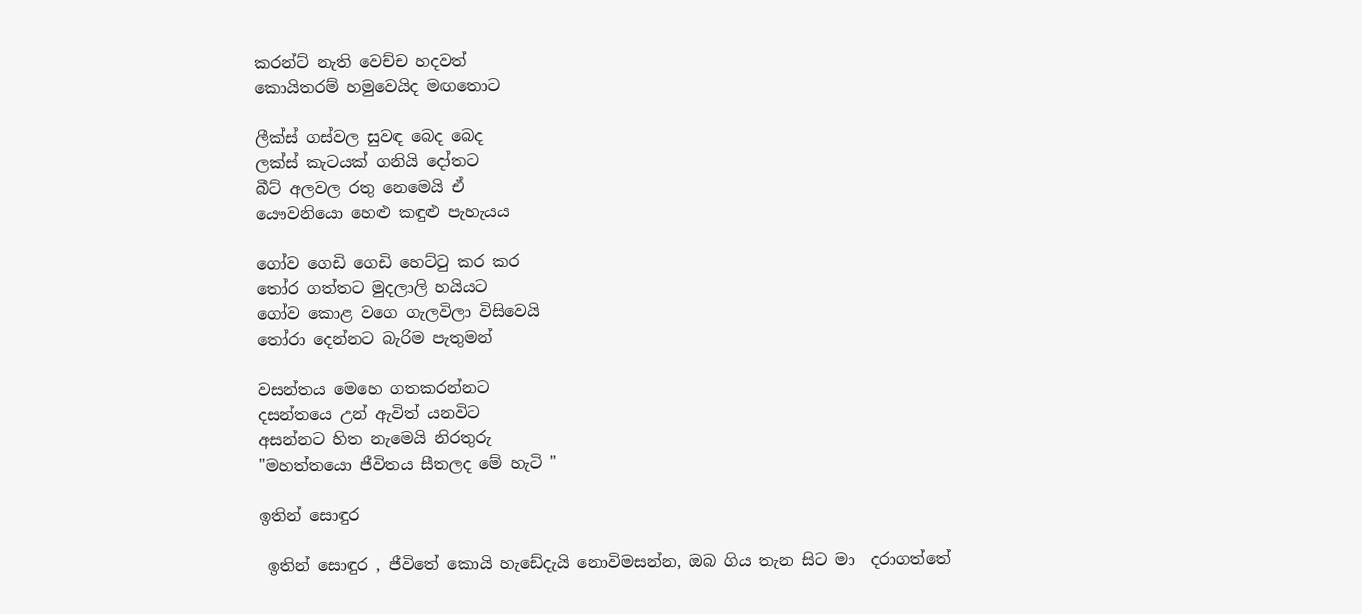කරන්ට් නැති වෙච්ච හදවත්
කොයිතරම් හමුවෙයිද මඟතොට

ලීක්ස් ගස්වල සුවඳ බෙද බෙද
ලක්ස් කැටයක් ගනියි දෝතට
බීට් අලවල රතු නෙමෙයි ඒ
යෞවනියො හෙළු කඳුළු පැහැයය

ගෝව ගෙඩි ගෙඩි හෙට්ටු කර කර
තෝර ගත්තට මුදලාලි හයියට
ගෝව කොළ වගෙ ගැලවිලා විසිවෙයි
තෝරා දෙන්නට බැරිම පැතුමන්

වසන්තය මෙහෙ ගතකරන්නට
දසන්තයෙ උන් ඇවිත් යනවිට
අසන්නට හිත නැමෙයි නිරතුරු
"මහත්තයො ජීවිතය සීතලද මේ හැටි "

ඉතින් සොඳුර

 ඉතින් සොඳුර , ජීවිතේ කොයි හැඩේදැයි නොවිමසන්න, ඔබ ගිය තැන සිට මා  දරාගත්තේ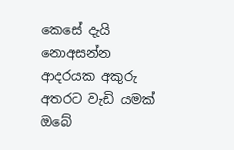කෙසේ දැයි නොඅසන්න  ආදරයක අකුරු අතරට වැඩි යමක් ඔබේ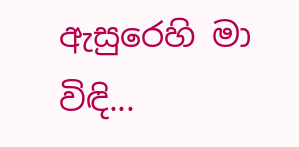ඇසුරෙහි මා විඳි...